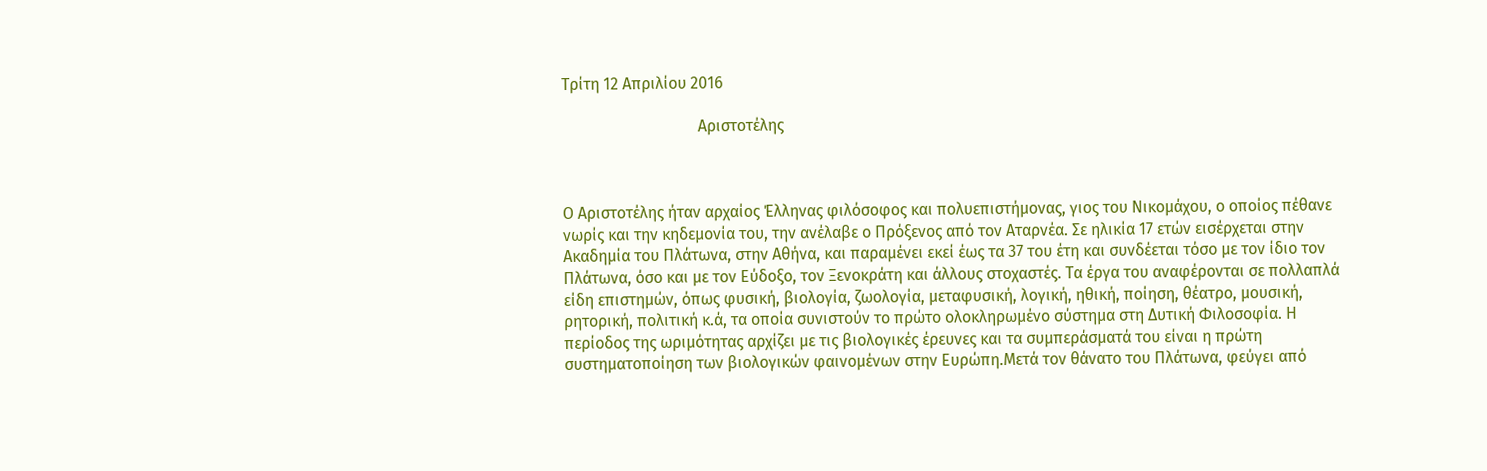Τρίτη 12 Απριλίου 2016

                                  Αριστοτέλης



Ο Αριστοτέλης ήταν αρχαίος Έλληνας φιλόσοφος και πολυεπιστήμονας, γιος του Νικομάχου, ο οποίος πέθανε νωρίς και την κηδεμονία του, την ανέλαβε ο Πρόξενος από τον Αταρνέα. Σε ηλικία 17 ετών εισέρχεται στην Ακαδημία του Πλάτωνα, στην Αθήνα, και παραμένει εκεί έως τα 37 του έτη και συνδέεται τόσο με τον ίδιο τον Πλάτωνα, όσο και με τον Εύδοξο, τον Ξενοκράτη και άλλους στοχαστές. Τα έργα του αναφέρονται σε πολλαπλά είδη επιστημών, όπως φυσική, βιολογία, ζωολογία, μεταφυσική, λογική, ηθική, ποίηση, θέατρο, μουσική, ρητορική, πολιτική κ.ά, τα οποία συνιστούν το πρώτο ολοκληρωμένο σύστημα στη Δυτική Φιλοσοφία. Η περίοδος της ωριμότητας αρχίζει με τις βιολογικές έρευνες και τα συμπεράσματά του είναι η πρώτη συστηματοποίηση των βιολογικών φαινομένων στην Ευρώπη.Μετά τον θάνατο του Πλάτωνα, φεύγει από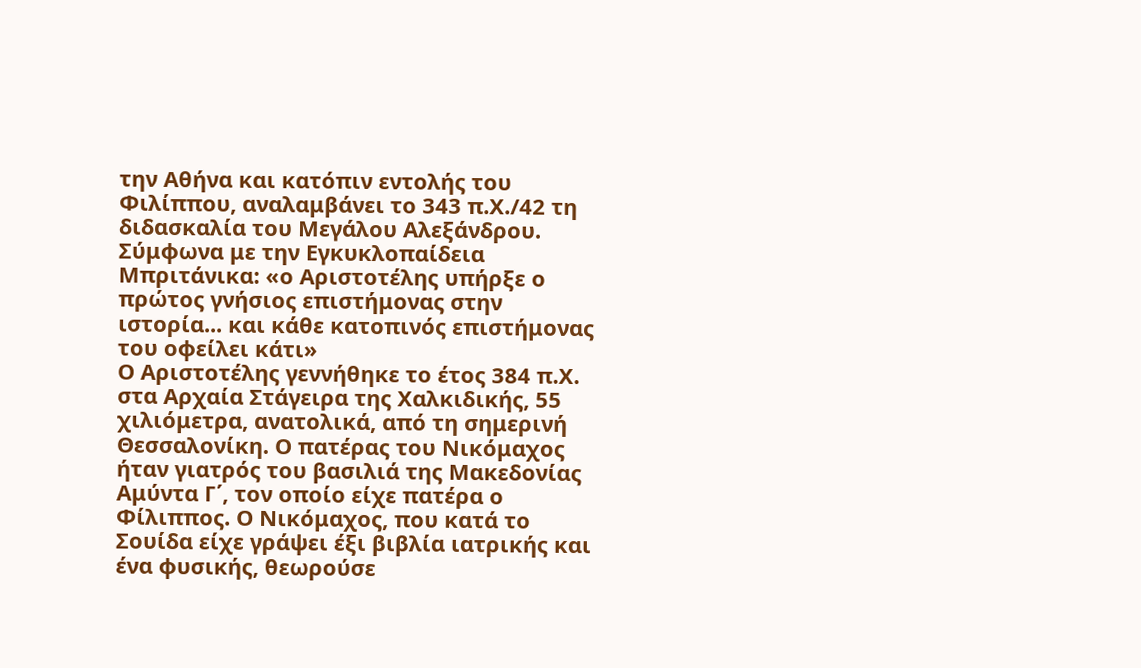την Αθήνα και κατόπιν εντολής του Φιλίππου, αναλαμβάνει το 343 π.Χ./42 τη διδασκαλία του Μεγάλου Αλεξάνδρου. Σύμφωνα με την Εγκυκλοπαίδεια Μπριτάνικα: «ο Αριστοτέλης υπήρξε ο πρώτος γνήσιος επιστήμονας στην ιστορία... και κάθε κατοπινός επιστήμονας του οφείλει κάτι»
Ο Αριστοτέλης γεννήθηκε το έτος 384 π.Χ. στα Αρχαία Στάγειρα της Χαλκιδικής, 55 χιλιόμετρα, ανατολικά, από τη σημερινή Θεσσαλονίκη. Ο πατέρας του Νικόμαχος ήταν γιατρός του βασιλιά της Μακεδονίας Αμύντα Γ΄, τον οποίο είχε πατέρα ο Φίλιππος. Ο Νικόμαχος, που κατά το Σουίδα είχε γράψει έξι βιβλία ιατρικής και ένα φυσικής, θεωρούσε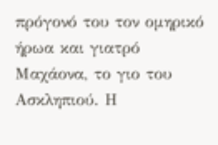πρόγονό του τον ομηρικό ήρωα και γιατρό Μαχάονα, το γιο του Ασκληπιού. Η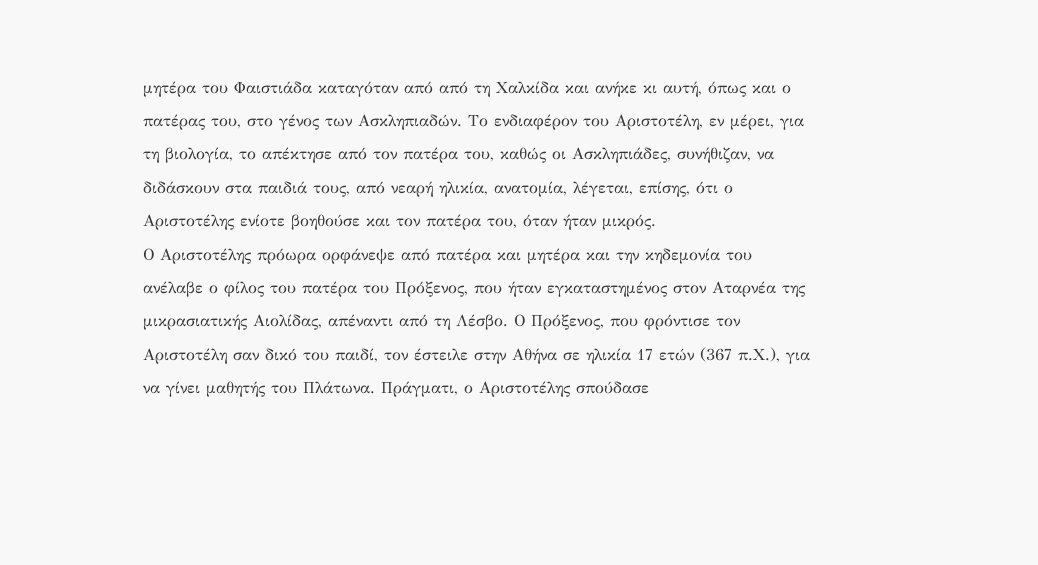μητέρα του Φαιστιάδα καταγόταν από από τη Χαλκίδα και ανήκε κι αυτή, όπως και ο πατέρας του, στο γένος των Ασκληπιαδών. Το ενδιαφέρον του Αριστοτέλη, εν μέρει, για τη βιολογία, το απέκτησε από τον πατέρα του, καθώς οι Ασκληπιάδες, συνήθιζαν, να διδάσκουν στα παιδιά τους, από νεαρή ηλικία, ανατομία, λέγεται, επίσης, ότι ο Αριστοτέλης ενίοτε βοηθούσε και τον πατέρα του, όταν ήταν μικρός.
Ο Αριστοτέλης πρόωρα ορφάνεψε από πατέρα και μητέρα και την κηδεμονία του ανέλαβε ο φίλος του πατέρα του Πρόξενος, που ήταν εγκαταστημένος στον Αταρνέα της μικρασιατικής Αιολίδας, απέναντι από τη Λέσβο. Ο Πρόξενος, που φρόντισε τον Αριστοτέλη σαν δικό του παιδί, τον έστειλε στην Αθήνα σε ηλικία 17 ετών (367 π.Χ.), για να γίνει μαθητής του Πλάτωνα. Πράγματι, ο Αριστοτέλης σπούδασε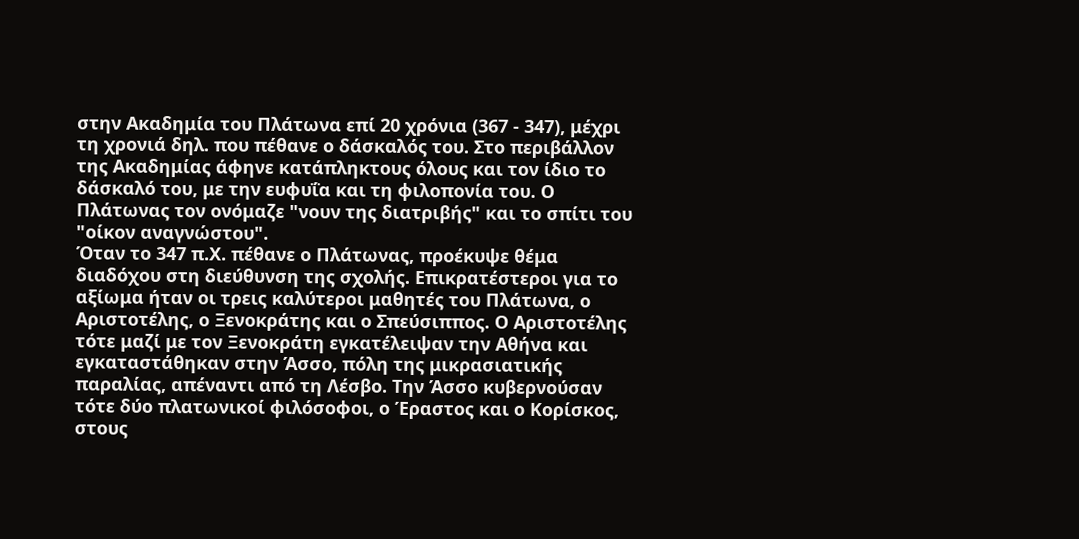στην Ακαδημία του Πλάτωνα επί 20 χρόνια (367 - 347), μέχρι τη χρονιά δηλ. που πέθανε ο δάσκαλός του. Στο περιβάλλον της Ακαδημίας άφηνε κατάπληκτους όλους και τον ίδιο το δάσκαλό του, με την ευφυΐα και τη φιλοπονία του. Ο Πλάτωνας τον ονόμαζε "νουν της διατριβής" και το σπίτι του "οίκον αναγνώστου".
Όταν το 347 π.Χ. πέθανε ο Πλάτωνας, προέκυψε θέμα διαδόχου στη διεύθυνση της σχολής. Επικρατέστεροι για το αξίωμα ήταν οι τρεις καλύτεροι μαθητές του Πλάτωνα, ο Αριστοτέλης, ο Ξενοκράτης και ο Σπεύσιππος. Ο Αριστοτέλης τότε μαζί με τον Ξενοκράτη εγκατέλειψαν την Αθήνα και εγκαταστάθηκαν στην Άσσο, πόλη της μικρασιατικής παραλίας, απέναντι από τη Λέσβο. Την Άσσο κυβερνούσαν τότε δύο πλατωνικοί φιλόσοφοι, ο Έραστος και ο Κορίσκος, στους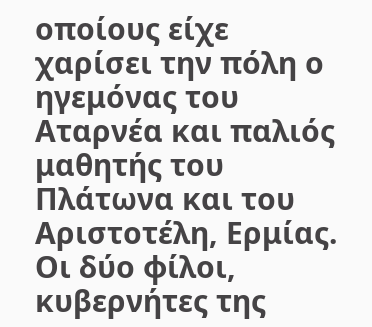οποίους είχε χαρίσει την πόλη ο ηγεμόνας του Αταρνέα και παλιός μαθητής του Πλάτωνα και του Αριστοτέλη, Ερμίας. Οι δύο φίλοι, κυβερνήτες της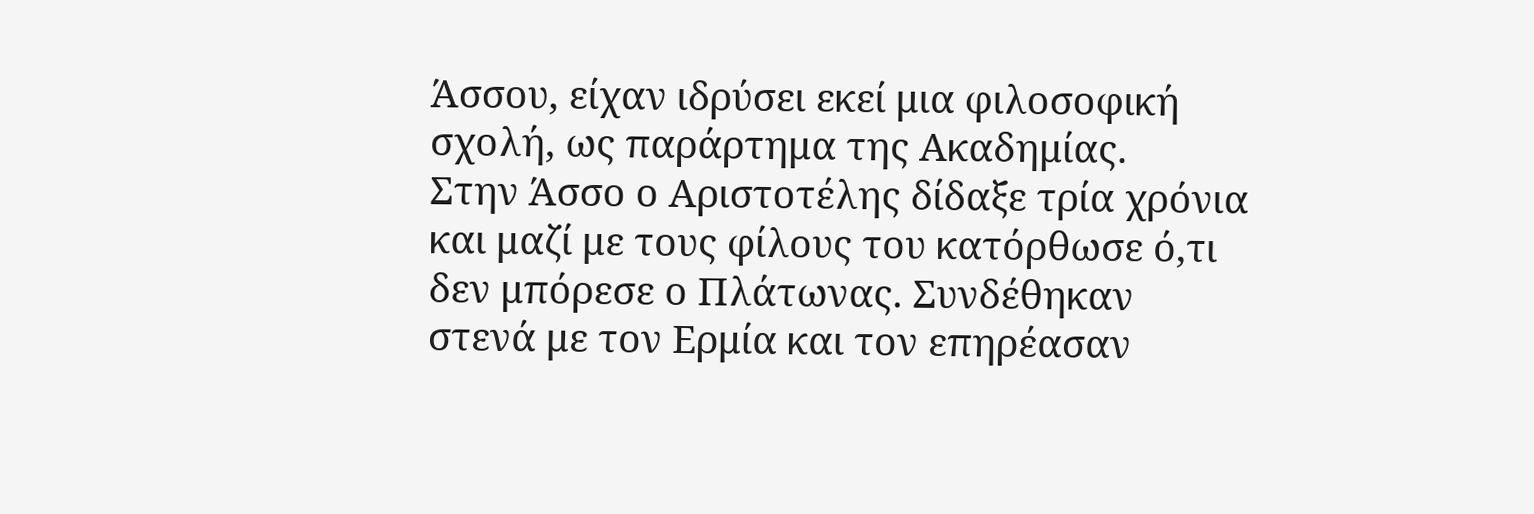Άσσου, είχαν ιδρύσει εκεί μια φιλοσοφική σχολή, ως παράρτημα της Ακαδημίας.
Στην Άσσο ο Αριστοτέλης δίδαξε τρία χρόνια και μαζί με τους φίλους του κατόρθωσε ό,τι δεν μπόρεσε ο Πλάτωνας. Συνδέθηκαν στενά με τον Ερμία και τον επηρέασαν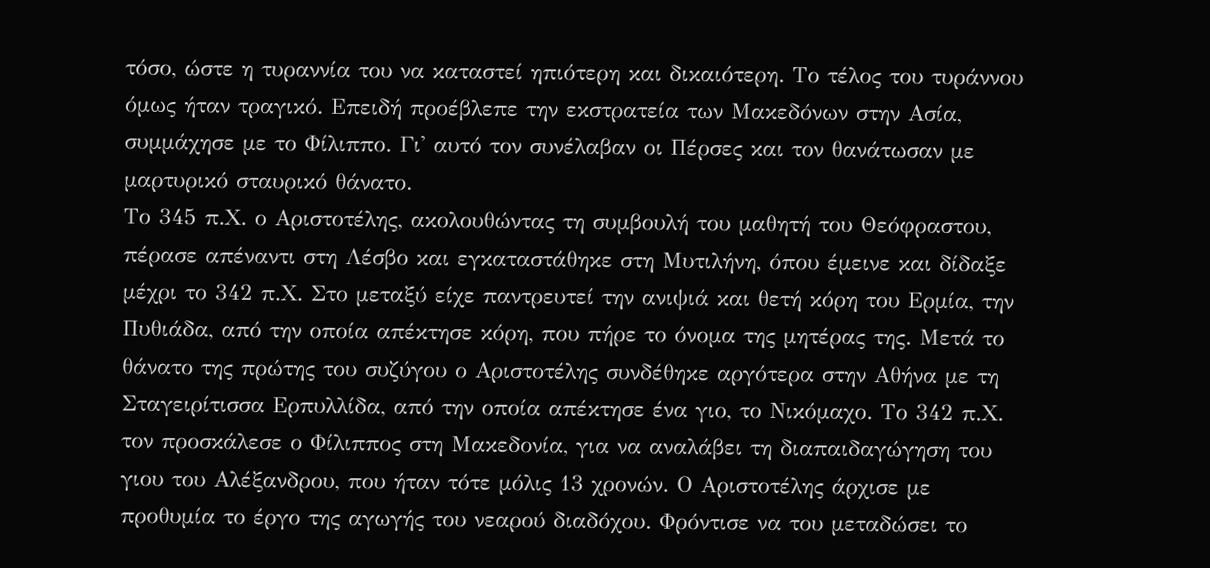τόσο, ώστε η τυραννία του να καταστεί ηπιότερη και δικαιότερη. Το τέλος του τυράννου όμως ήταν τραγικό. Επειδή προέβλεπε την εκστρατεία των Μακεδόνων στην Ασία, συμμάχησε με το Φίλιππο. Γι' αυτό τον συνέλαβαν οι Πέρσες και τον θανάτωσαν με μαρτυρικό σταυρικό θάνατο.
Το 345 π.Χ. ο Αριστοτέλης, ακολουθώντας τη συμβουλή του μαθητή του Θεόφραστου, πέρασε απέναντι στη Λέσβο και εγκαταστάθηκε στη Μυτιλήνη, όπου έμεινε και δίδαξε μέχρι το 342 π.Χ. Στο μεταξύ είχε παντρευτεί την ανιψιά και θετή κόρη του Ερμία, την Πυθιάδα, από την οποία απέκτησε κόρη, που πήρε το όνομα της μητέρας της. Μετά το θάνατο της πρώτης του συζύγου ο Αριστοτέλης συνδέθηκε αργότερα στην Αθήνα με τη Σταγειρίτισσα Ερπυλλίδα, από την οποία απέκτησε ένα γιο, το Νικόμαχο. Το 342 π.Χ. τον προσκάλεσε ο Φίλιππος στη Μακεδονία, για να αναλάβει τη διαπαιδαγώγηση του γιου του Αλέξανδρου, που ήταν τότε μόλις 13 χρονών. Ο Αριστοτέλης άρχισε με προθυμία το έργο της αγωγής του νεαρού διαδόχου. Φρόντισε να του μεταδώσει το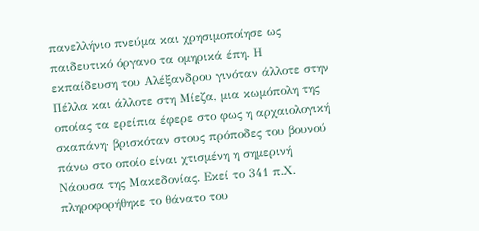πανελλήνιο πνεύμα και χρησιμοποίησε ως παιδευτικό όργανο τα ομηρικά έπη. Η εκπαίδευση του Αλέξανδρου γινόταν άλλοτε στην Πέλλα και άλλοτε στη Μίεζα, μια κωμόπολη της οποίας τα ερείπια έφερε στο φως η αρχαιολογική σκαπάνη· βρισκόταν στους πρόποδες του βουνού πάνω στο οποίο είναι χτισμένη η σημερινή Νάουσα της Μακεδονίας. Εκεί το 341 π.Χ. πληροφορήθηκε το θάνατο του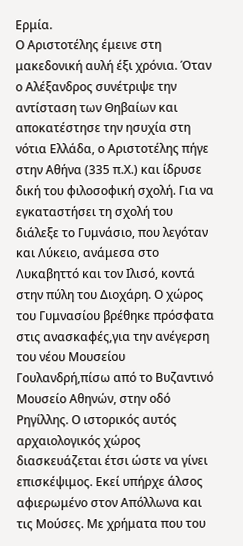Ερμία.
Ο Αριστοτέλης έμεινε στη μακεδονική αυλή έξι χρόνια. Όταν ο Αλέξανδρος συνέτριψε την αντίσταση των Θηβαίων και αποκατέστησε την ησυχία στη νότια Ελλάδα, ο Αριστοτέλης πήγε στην Αθήνα (335 π.Χ.) και ίδρυσε δική του φιλοσοφική σχολή. Για να εγκαταστήσει τη σχολή του διάλεξε το Γυμνάσιο, που λεγόταν και Λύκειο, ανάμεσα στο Λυκαβηττό και τον Ιλισό, κοντά στην πύλη του Διοχάρη. Ο χώρος του Γυμνασίου βρέθηκε πρόσφατα στις ανασκαφές,για την ανέγερση του νέου Μουσείου Γουλανδρή,πίσω από το Βυζαντινό Μουσείο Αθηνών, στην οδό Ρηγίλλης. Ο ιστορικός αυτός αρχαιολογικός χώρος διασκευάζεται έτσι ώστε να γίνει επισκέψιμος. Εκεί υπήρχε άλσος αφιερωμένο στον Απόλλωνα και τις Μούσες. Με χρήματα που του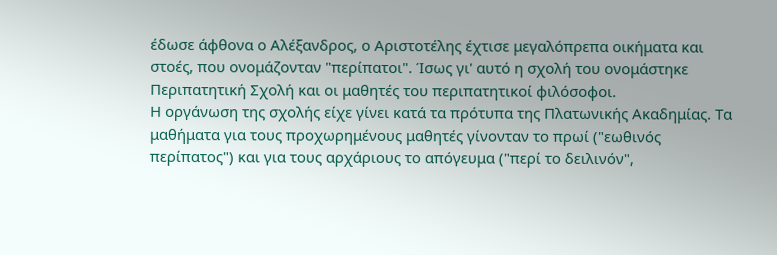έδωσε άφθονα ο Αλέξανδρος, ο Αριστοτέλης έχτισε μεγαλόπρεπα οικήματα και στοές, που ονομάζονταν "περίπατοι". Ίσως γι' αυτό η σχολή του ονομάστηκε Περιπατητική Σχολή και οι μαθητές του περιπατητικοί φιλόσοφοι.
Η οργάνωση της σχολής είχε γίνει κατά τα πρότυπα της Πλατωνικής Ακαδημίας. Τα μαθήματα για τους προχωρημένους μαθητές γίνονταν το πρωί ("εωθινός περίπατος") και για τους αρχάριους το απόγευμα ("περί το δειλινόν",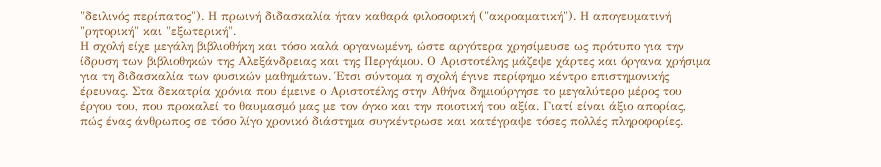"δειλινός περίπατος"). Η πρωινή διδασκαλία ήταν καθαρά φιλοσοφική ("ακροαματική"). Η απογευματινή "ρητορική" και "εξωτερική".
Η σχολή είχε μεγάλη βιβλιοθήκη και τόσο καλά οργανωμένη, ώστε αργότερα χρησίμευσε ως πρότυπο για την ίδρυση των βιβλιοθηκών της Αλεξάνδρειας και της Περγάμου. Ο Αριστοτέλης μάζεψε χάρτες και όργανα χρήσιμα για τη διδασκαλία των φυσικών μαθημάτων. Έτσι σύντομα η σχολή έγινε περίφημο κέντρο επιστημονικής έρευνας. Στα δεκατρία χρόνια που έμεινε ο Αριστοτέλης στην Αθήνα δημιούργησε το μεγαλύτερο μέρος του έργου του, που προκαλεί το θαυμασμό μας με τον όγκο και την ποιοτική του αξία. Γιατί είναι άξιο απορίας, πώς ένας άνθρωπος σε τόσο λίγο χρονικό διάστημα συγκέντρωσε και κατέγραψε τόσες πολλές πληροφορίες.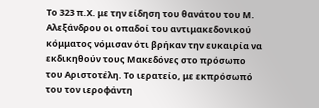Το 323 π.Χ. με την είδηση του θανάτου του Μ. Αλεξάνδρου οι οπαδοί του αντιμακεδονικού κόμματος νόμισαν ότι βρήκαν την ευκαιρία να εκδικηθούν τους Μακεδόνες στο πρόσωπο του Αριστοτέλη. Το ιερατείο, με εκπρόσωπό του τον ιεροφάντη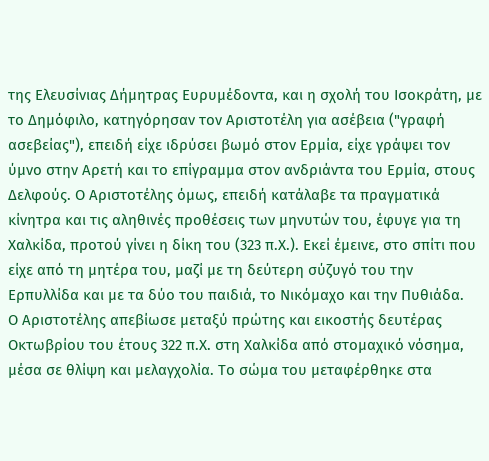της Ελευσίνιας Δήμητρας Ευρυμέδοντα, και η σχολή του Ισοκράτη, με το Δημόφιλο, κατηγόρησαν τον Αριστοτέλη για ασέβεια ("γραφή ασεβείας"), επειδή είχε ιδρύσει βωμό στον Ερμία, είχε γράψει τον ύμνο στην Αρετή και το επίγραμμα στον ανδριάντα του Ερμία, στους Δελφούς. Ο Αριστοτέλης όμως, επειδή κατάλαβε τα πραγματικά κίνητρα και τις αληθινές προθέσεις των μηνυτών του, έφυγε για τη Χαλκίδα, προτού γίνει η δίκη του (323 π.Χ.). Εκεί έμεινε, στο σπίτι που είχε από τη μητέρα του, μαζί με τη δεύτερη σύζυγό του την Ερπυλλίδα και με τα δύο του παιδιά, το Νικόμαχο και την Πυθιάδα.
Ο Αριστοτέλης απεβίωσε μεταξύ πρώτης και εικοστής δευτέρας Οκτωβρίου του έτους 322 π.Χ. στη Χαλκίδα από στομαχικό νόσημα, μέσα σε θλίψη και μελαγχολία. Το σώμα του μεταφέρθηκε στα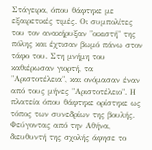Στάγειρα, όπου θάφτηκε με εξαιρετικές τιμές. Οι συμπολίτες του τον ανακήρυξαν "οικιστή" της πόλης και έχτισαν βωμό πάνω στον τάφο του. Στη μνήμη του καθιέρωσαν γιορτή, τα "Αριστοτέλεια", και ονόμασαν έναν από τους μήνες "Αριστοτέλειο". Η πλατεία όπου θάφτηκε ορίστηκε ως τόπος των συνεδρίων της βουλής.
Φεύγοντας από την Αθήνα, διευθυντή της σχολής άφησε το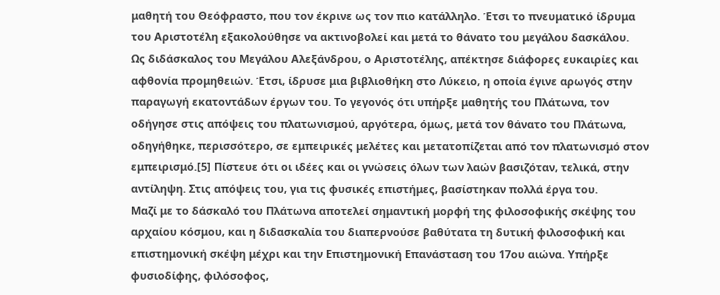μαθητή του Θεόφραστο, που τον έκρινε ως τον πιο κατάλληλο. Έτσι το πνευματικό ίδρυμα του Αριστοτέλη εξακολούθησε να ακτινοβολεί και μετά το θάνατο του μεγάλου δασκάλου.
Ως διδάσκαλος του Μεγάλου Αλεξάνδρου, ο Αριστοτέλης, απέκτησε διάφορες ευκαιρίες και αφθονία προμηθειών. Έτσι, ίδρυσε μια βιβλιοθήκη στο Λύκειο, η οποία έγινε αρωγός στην παραγωγή εκατοντάδων έργων του. Το γεγονός ότι υπήρξε μαθητής του Πλάτωνα, τον οδήγησε στις απόψεις του πλατωνισμού, αργότερα, όμως, μετά τον θάνατο του Πλάτωνα, οδηγήθηκε, περισσότερο, σε εμπειρικές μελέτες και μετατοπίζεται από τον πλατωνισμό στον εμπειρισμό.[5] Πίστευε ότι οι ιδέες και οι γνώσεις όλων των λαών βασιζόταν, τελικά, στην αντίληψη. Στις απόψεις του, για τις φυσικές επιστήμες, βασίστηκαν πολλά έργα του.
Μαζί με το δάσκαλό του Πλάτωνα αποτελεί σημαντική μορφή της φιλοσοφικής σκέψης του αρχαίου κόσμου, και η διδασκαλία του διαπερνούσε βαθύτατα τη δυτική φιλοσοφική και επιστημονική σκέψη μέχρι και την Επιστημονική Επανάσταση του 17ου αιώνα. Υπήρξε φυσιοδίφης, φιλόσοφος,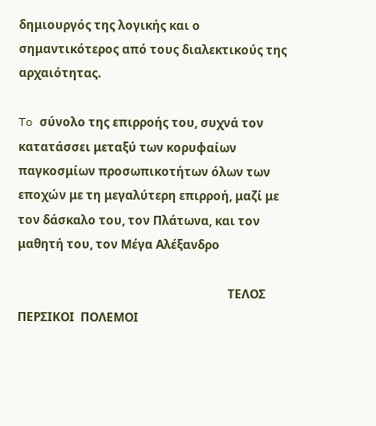δημιουργός της λογικής και ο σημαντικότερος από τους διαλεκτικούς της αρχαιότητας.

To σύνολο της επιρροής του, συχνά τον κατατάσσει μεταξύ των κορυφαίων παγκοσμίων προσωπικοτήτων όλων των εποχών με τη μεγαλύτερη επιρροή, μαζί με τον δάσκαλο του, τον Πλάτωνα, και τον μαθητή του, τον Μέγα Αλέξανδρο

                                                                      ΤΕΛΟΣ
ΠΕΡΣΙΚΟΙ  ΠΟΛΕΜΟΙ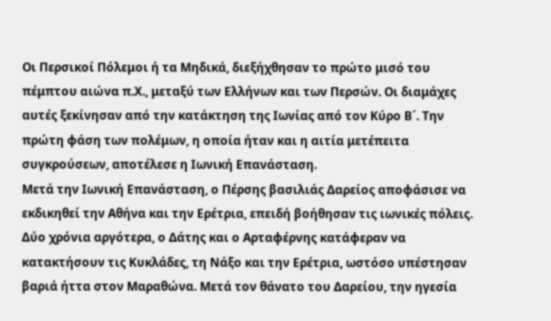Οι Περσικοί Πόλεμοι ή τα Μηδικά, διεξήχθησαν το πρώτο μισό του πέμπτου αιώνα π.Χ., μεταξύ των Ελλήνων και των Περσών. Οι διαμάχες αυτές ξεκίνησαν από την κατάκτηση της Ιωνίας από τον Κύρο Β´. Την πρώτη φάση των πολέμων, η οποία ήταν και η αιτία μετέπειτα συγκρούσεων, αποτέλεσε η Ιωνική Επανάσταση.
Μετά την Ιωνική Επανάσταση, ο Πέρσης βασιλιάς Δαρείος αποφάσισε να εκδικηθεί την Αθήνα και την Ερέτρια, επειδή βοήθησαν τις ιωνικές πόλεις. Δύο χρόνια αργότερα, ο Δάτης και ο Αρταφέρνης κατάφεραν να κατακτήσουν τις Κυκλάδες, τη Νάξο και την Ερέτρια, ωστόσο υπέστησαν βαριά ήττα στον Μαραθώνα. Μετά τον θάνατο του Δαρείου, την ηγεσία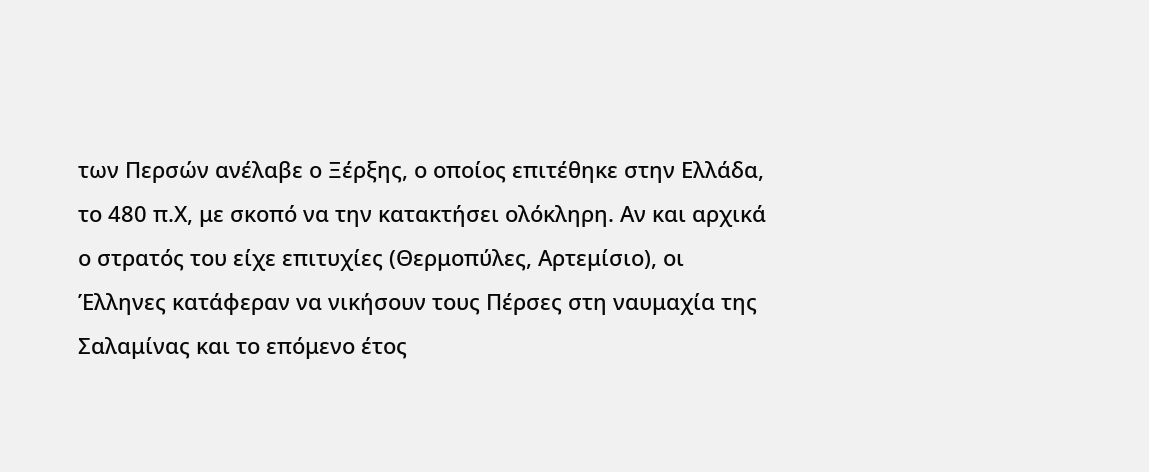των Περσών ανέλαβε ο Ξέρξης, ο οποίος επιτέθηκε στην Ελλάδα, το 480 π.Χ, με σκοπό να την κατακτήσει ολόκληρη. Αν και αρχικά ο στρατός του είχε επιτυχίες (Θερμοπύλες, Αρτεμίσιο), οι Έλληνες κατάφεραν να νικήσουν τους Πέρσες στη ναυμαχία της Σαλαμίνας και το επόμενο έτος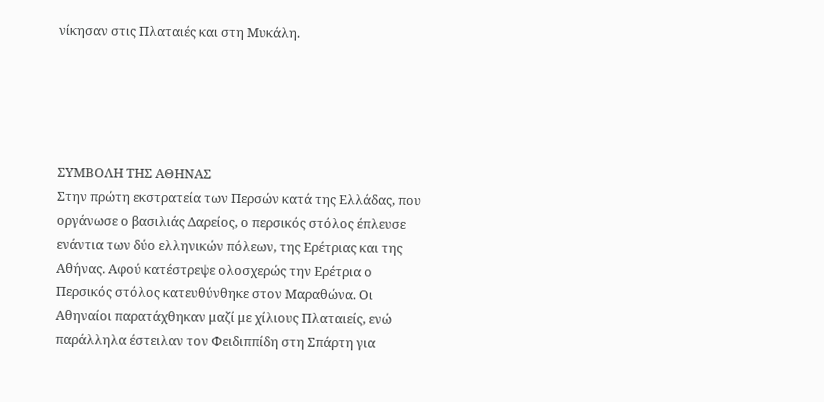νίκησαν στις Πλαταιές και στη Μυκάλη.





ΣΥΜΒΟΛΗ ΤΗΣ ΑΘΗΝΑΣ
Στην πρώτη εκστρατεία των Περσών κατά της Ελλάδας, που οργάνωσε ο βασιλιάς Δαρείος, ο περσικός στόλος έπλευσε ενάντια των δύο ελληνικών πόλεων, της Ερέτριας και της Αθήνας. Αφού κατέστρεψε ολοσχερώς την Ερέτρια ο Περσικός στόλος κατευθύνθηκε στον Μαραθώνα. Οι Αθηναίοι παρατάχθηκαν μαζί με χίλιους Πλαταιείς, ενώ παράλληλα έστειλαν τον Φειδιππίδη στη Σπάρτη για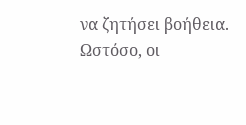να ζητήσει βοήθεια. Ωστόσο, οι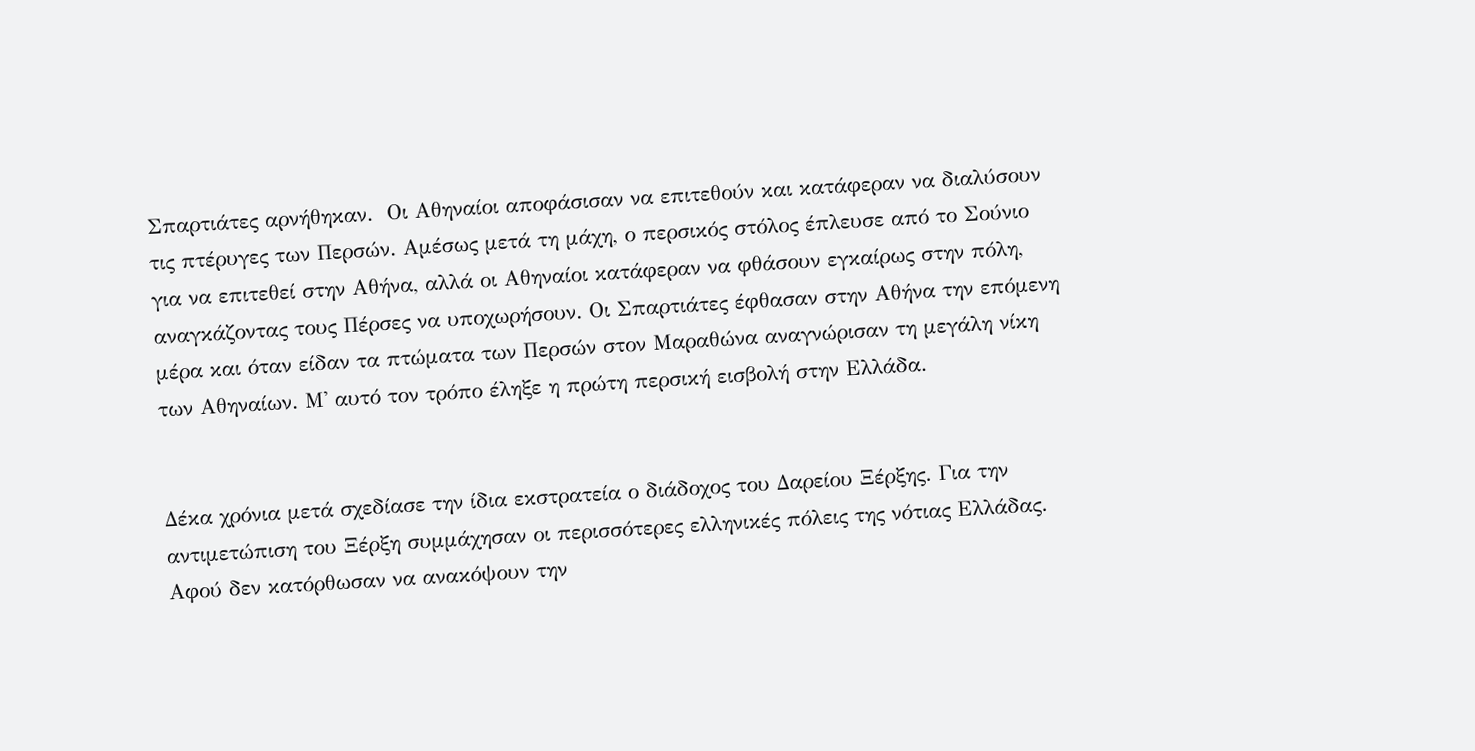Σπαρτιάτες αρνήθηκαν.  Οι Αθηναίοι αποφάσισαν να επιτεθούν και κατάφεραν να διαλύσουν τις πτέρυγες των Περσών. Αμέσως μετά τη μάχη, ο περσικός στόλος έπλευσε από το Σούνιο για να επιτεθεί στην Αθήνα, αλλά οι Αθηναίοι κατάφεραν να φθάσουν εγκαίρως στην πόλη, αναγκάζοντας τους Πέρσες να υποχωρήσουν. Οι Σπαρτιάτες έφθασαν στην Αθήνα την επόμενη μέρα και όταν είδαν τα πτώματα των Περσών στον Μαραθώνα αναγνώρισαν τη μεγάλη νίκη των Αθηναίων. Μ' αυτό τον τρόπο έληξε η πρώτη περσική εισβολή στην Ελλάδα.


Δέκα χρόνια μετά σχεδίασε την ίδια εκστρατεία ο διάδοχος του Δαρείου Ξέρξης. Για την αντιμετώπιση του Ξέρξη συμμάχησαν οι περισσότερες ελληνικές πόλεις της νότιας Ελλάδας. Αφού δεν κατόρθωσαν να ανακόψουν την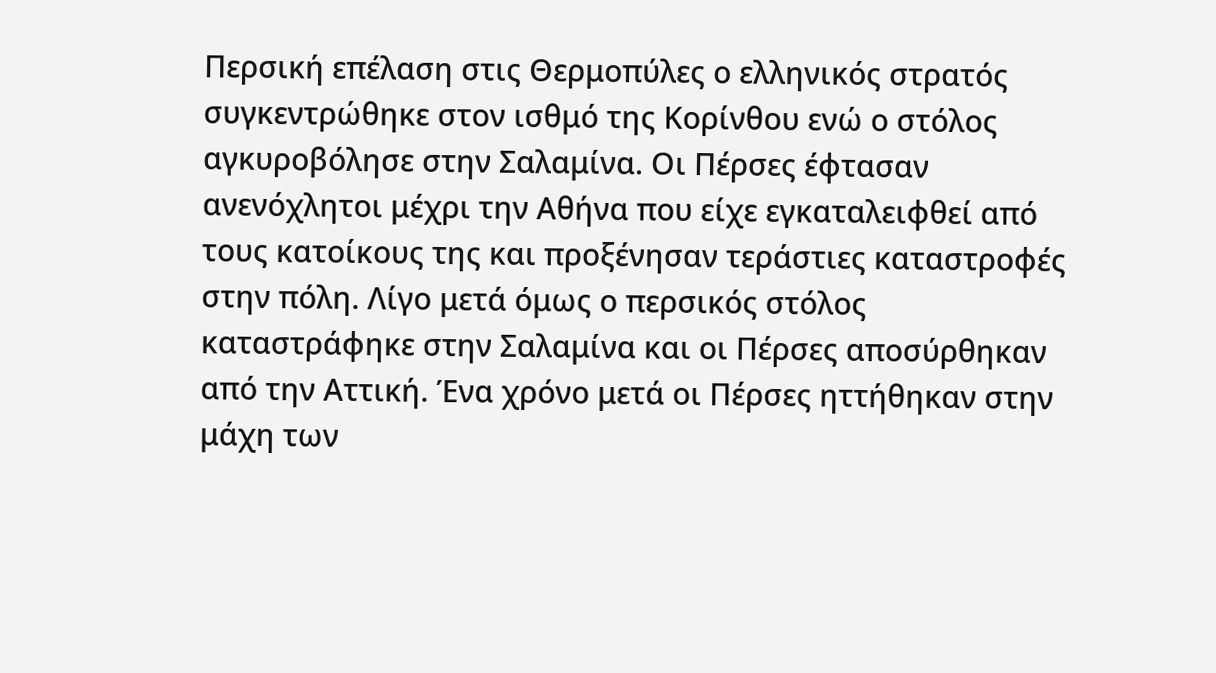Περσική επέλαση στις Θερμοπύλες ο ελληνικός στρατός συγκεντρώθηκε στον ισθμό της Κορίνθου ενώ ο στόλος αγκυροβόλησε στην Σαλαμίνα. Οι Πέρσες έφτασαν ανενόχλητοι μέχρι την Αθήνα που είχε εγκαταλειφθεί από τους κατοίκους της και προξένησαν τεράστιες καταστροφές στην πόλη. Λίγο μετά όμως ο περσικός στόλος καταστράφηκε στην Σαλαμίνα και οι Πέρσες αποσύρθηκαν από την Αττική. Ένα χρόνο μετά οι Πέρσες ηττήθηκαν στην μάχη των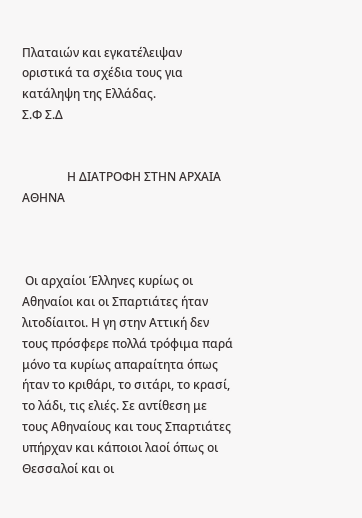Πλαταιών και εγκατέλειψαν οριστικά τα σχέδια τους για κατάληψη της Ελλάδας.
Σ.Φ Σ.Δ


               Η ΔΙΑΤΡΟΦΗ ΣΤΗΝ ΑΡΧΑΙΑ ΑΘΗΝΑ



 Οι αρχαίοι Έλληνες κυρίως οι Αθηναίοι και οι Σπαρτιάτες ήταν λιτοδίαιτοι. Η γη στην Αττική δεν τους πρόσφερε πολλά τρόφιμα παρά μόνο τα κυρίως απαραίτητα όπως ήταν το κριθάρι, το σιτάρι, το κρασί, το λάδι, τις ελιές. Σε αντίθεση με τους Αθηναίους και τους Σπαρτιάτες υπήρχαν και κάποιοι λαοί όπως οι Θεσσαλοί και οι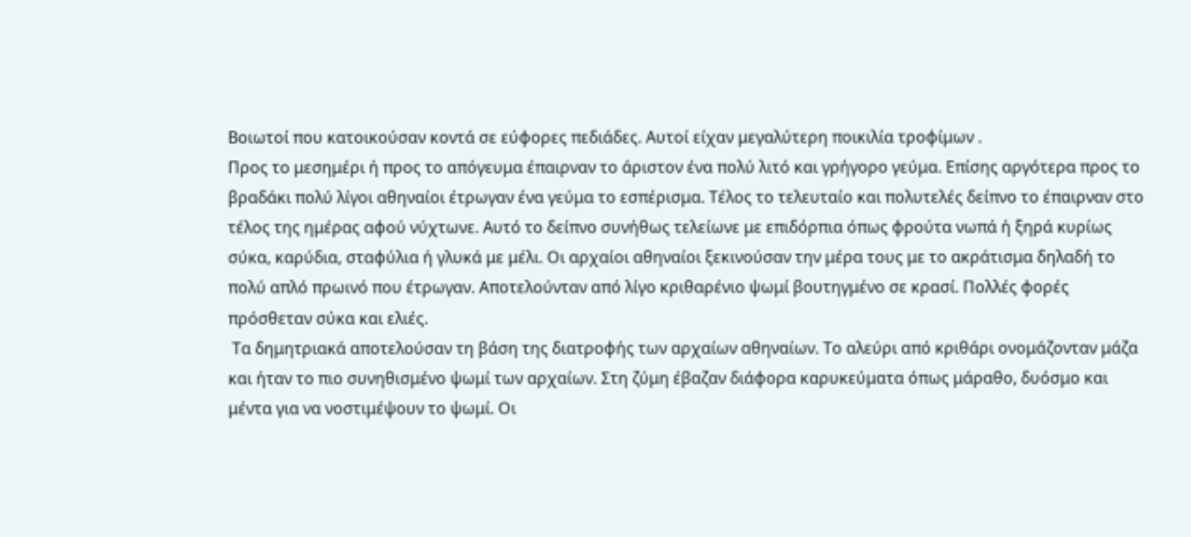Βοιωτοί που κατοικούσαν κοντά σε εύφορες πεδιάδες. Αυτοί είχαν μεγαλύτερη ποικιλία τροφίμων .
Προς το μεσημέρι ή προς το απόγευμα έπαιρναν το άριστον ένα πολύ λιτό και γρήγορο γεύμα. Επίσης αργότερα προς το βραδάκι πολύ λίγοι αθηναίοι έτρωγαν ένα γεύμα το εσπέρισμα. Τέλος το τελευταίο και πολυτελές δείπνο το έπαιρναν στο τέλος της ημέρας αφού νύχτωνε. Αυτό το δείπνο συνήθως τελείωνε με επιδόρπια όπως φρούτα νωπά ή ξηρά κυρίως σύκα, καρύδια, σταφύλια ή γλυκά με μέλι. Οι αρχαίοι αθηναίοι ξεκινούσαν την μέρα τους με το ακράτισμα δηλαδή το πολύ απλό πρωινό που έτρωγαν. Αποτελούνταν από λίγο κριθαρένιο ψωμί βουτηγμένο σε κρασί. Πολλές φορές πρόσθεταν σύκα και ελιές.
 Τα δημητριακά αποτελούσαν τη βάση της διατροφής των αρχαίων αθηναίων. Το αλεύρι από κριθάρι ονομάζονταν μάζα και ήταν το πιο συνηθισμένο ψωμί των αρχαίων. Στη ζύμη έβαζαν διάφορα καρυκεύματα όπως μάραθο, δυόσμο και μέντα για να νοστιμέψουν το ψωμί. Οι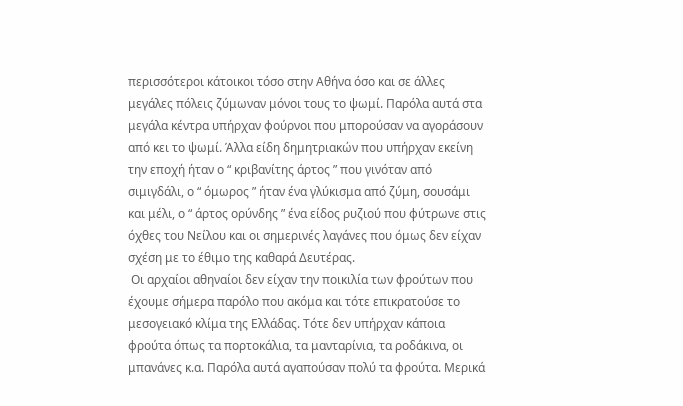περισσότεροι κάτοικοι τόσο στην Αθήνα όσο και σε άλλες μεγάλες πόλεις ζύμωναν μόνοι τους το ψωμί. Παρόλα αυτά στα μεγάλα κέντρα υπήρχαν φούρνοι που μπορούσαν να αγοράσουν από κει το ψωμί. Άλλα είδη δημητριακών που υπήρχαν εκείνη την εποχή ήταν ο “ κριβανίτης άρτος ” που γινόταν από σιμιγδάλι, ο “ όμωρος ” ήταν ένα γλύκισμα από ζύμη, σουσάμι και μέλι, ο “ άρτος ορύνδης ” ένα είδος ρυζιού που φύτρωνε στις όχθες του Νείλου και οι σημερινές λαγάνες που όμως δεν είχαν σχέση με το έθιμο της καθαρά Δευτέρας.
 Οι αρχαίοι αθηναίοι δεν είχαν την ποικιλία των φρούτων που έχουμε σήμερα παρόλο που ακόμα και τότε επικρατούσε το μεσογειακό κλίμα της Ελλάδας. Τότε δεν υπήρχαν κάποια φρούτα όπως τα πορτοκάλια, τα μανταρίνια, τα ροδάκινα, οι μπανάνες κ.α. Παρόλα αυτά αγαπούσαν πολύ τα φρούτα. Μερικά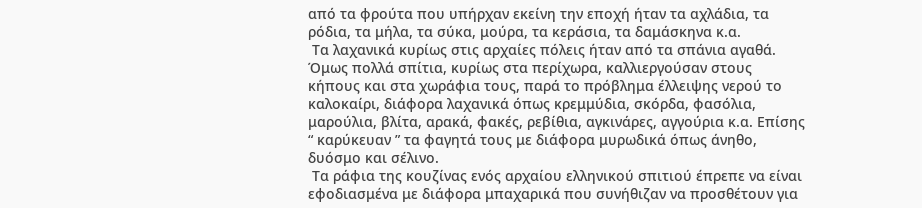από τα φρούτα που υπήρχαν εκείνη την εποχή ήταν τα αχλάδια, τα ρόδια, τα μήλα, τα σύκα, μούρα, τα κεράσια, τα δαμάσκηνα κ.α.
 Τα λαχανικά κυρίως στις αρχαίες πόλεις ήταν από τα σπάνια αγαθά. Όμως πολλά σπίτια, κυρίως στα περίχωρα, καλλιεργούσαν στους κήπους και στα χωράφια τους, παρά το πρόβλημα έλλειψης νερού το καλοκαίρι, διάφορα λαχανικά όπως κρεμμύδια, σκόρδα, φασόλια, μαρούλια, βλίτα, αρακά, φακές, ρεβίθια, αγκινάρες, αγγούρια κ.α. Επίσης “ καρύκευαν ” τα φαγητά τους με διάφορα μυρωδικά όπως άνηθο, δυόσμο και σέλινο.
 Τα ράφια της κουζίνας ενός αρχαίου ελληνικού σπιτιού έπρεπε να είναι εφοδιασμένα με διάφορα μπαχαρικά που συνήθιζαν να προσθέτουν για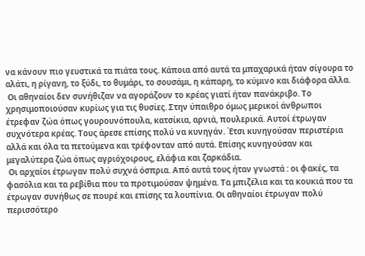να κάνουν πιο γευστικά τα πιάτα τους. Κάποια από αυτά τα μπαχαρικά ήταν σίγουρα το αλάτι, η ρίγανη, το ξύδι, το θυμάρι, το σουσάμι, η κάπαρη, το κύμινο και διάφορα άλλα.
 Οι αθηναίοι δεν συνήθιζαν να αγοράζουν το κρέας γιατί ήταν πανάκριβο. Το χρησιμοποιούσαν κυρίως για τις θυσίες. Στην ύπαιθρο όμως μερικοί άνθρωποι έτρεφαν ζώα όπως γουρουνόπουλα, κατσίκια, αρνιά, πουλερικά. Αυτοί έτρωγαν συχνότερα κρέας. Τους άρεσε επίσης πολύ να κυνηγάν. Έτσι κυνηγούσαν περιστέρια αλλά και όλα τα πετούμενα και τρέφονταν από αυτά. Επίσης κυνηγούσαν και μεγαλύτερα ζώα όπως αγριόχοιρους, ελάφια και ζαρκάδια.
 Οι αρχαίοι έτρωγαν πολύ συχνά όσπρια. Από αυτά τους ήταν γνωστά : οι φακές, τα φασόλια και τα ρεβίθια που τα προτιμούσαν ψημένα. Τα μπιζέλια και τα κουκιά που τα έτρωγαν συνήθως σε πουρέ και επίσης τα λουπίνια. Οι αθηναίοι έτρωγαν πολύ περισσότερο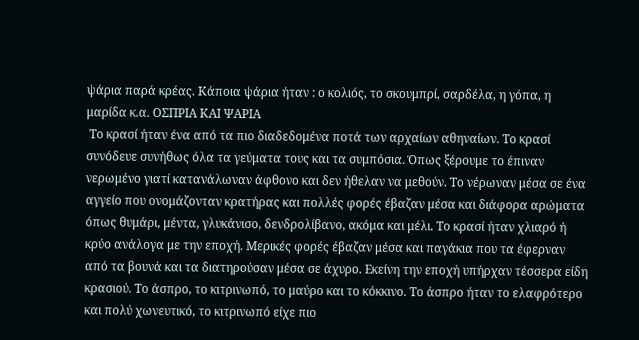ψάρια παρά κρέας. Κάποια ψάρια ήταν : ο κολιός, το σκουμπρί, σαρδέλα, η γόπα, η μαρίδα κ.α. ΟΣΠΡΙΑ ΚΑΙ ΨΑΡΙΑ
 Το κρασί ήταν ένα από τα πιο διαδεδομένα ποτά των αρχαίων αθηναίων. Το κρασί συνόδευε συνήθως όλα τα γεύματα τους και τα συμπόσια. Όπως ξέρουμε το έπιναν νερωμένο γιατί κατανάλωναν άφθονο και δεν ήθελαν να μεθούν. Το νέρωναν μέσα σε ένα αγγείο που ονομάζονταν κρατήρας και πολλές φορές έβαζαν μέσα και διάφορα αρώματα όπως θυμάρι, μέντα, γλυκάνισο, δενδρολίβανο, ακόμα και μέλι. Το κρασί ήταν χλιαρό ή κρύο ανάλογα με την εποχή. Μερικές φορές έβαζαν μέσα και παγάκια που τα έφερναν από τα βουνά και τα διατηρούσαν μέσα σε άχυρο. Εκείνη την εποχή υπήρχαν τέσσερα είδη κρασιού. Το άσπρο, το κιτρινωπό, το μαύρο και το κόκκινο. Το άσπρο ήταν το ελαφρότερο και πολύ χωνευτικό, το κιτρινωπό είχε πιο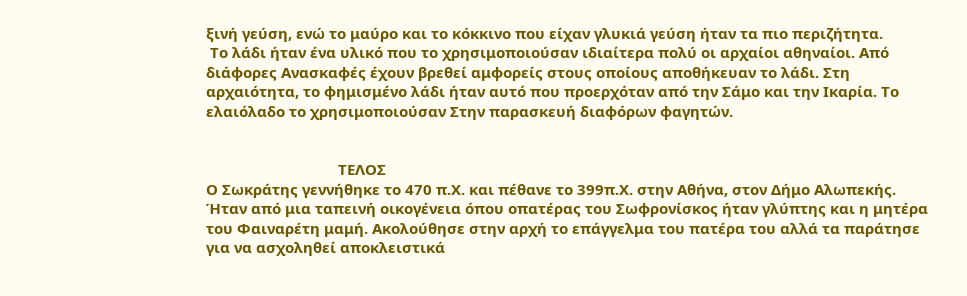ξινή γεύση, ενώ το μαύρο και το κόκκινο που είχαν γλυκιά γεύση ήταν τα πιο περιζήτητα.
 Το λάδι ήταν ένα υλικό που το χρησιμοποιούσαν ιδιαίτερα πολύ οι αρχαίοι αθηναίοι. Από διάφορες Ανασκαφές έχουν βρεθεί αμφορείς στους οποίους αποθήκευαν το λάδι. Στη αρχαιότητα, το φημισμένο λάδι ήταν αυτό που προερχόταν από την Σάμο και την Ικαρία. Το ελαιόλαδο το χρησιμοποιούσαν Στην παρασκευή διαφόρων φαγητών.


                                 ΤΕΛΟΣ
Ο Σωκράτης γεννήθηκε το 470 π.Χ. και πέθανε το 399π.Χ. στην Αθήνα, στον Δήμο Αλωπεκής. Ήταν από μια ταπεινή οικογένεια όπου οπατέρας του Σωφρονίσκος ήταν γλύπτης και η μητέρα του Φαιναρέτη μαμή. Ακολούθησε στην αρχή το επάγγελμα του πατέρα του αλλά τα παράτησε για να ασχοληθεί αποκλειστικά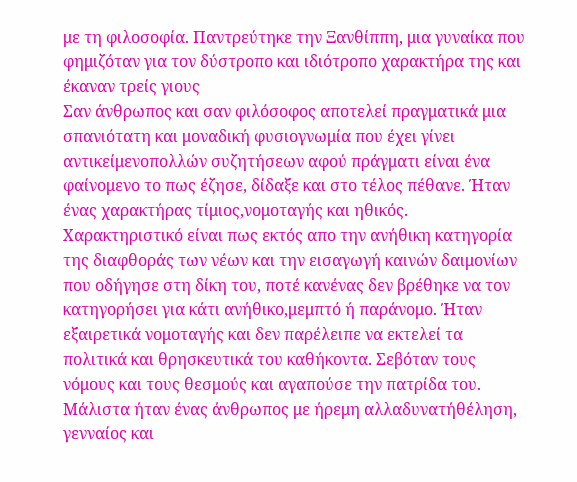με τη φιλοσοφία. Παντρεύτηκε την Ξανθίππη, μια γυναίκα που φημιζόταν για τον δύστροπο και ιδιότροπο χαρακτήρα της και έκαναν τρείς γιους
Σαν άνθρωπος και σαν φιλόσοφος αποτελεί πραγματικά μια σπανιότατη και μοναδική φυσιογνωμία που έχει γίνει αντικείμενοπολλών συζητήσεων αφού πράγματι είναι ένα φαίνομενο το πως έζησε, δίδαξε και στο τέλος πέθανε. Ήταν ένας χαρακτήρας τίμιος,νομοταγής και ηθικός. Χαρακτηριστικό είναι πως εκτός απο την ανήθικη κατηγορία της διαφθοράς των νέων και την εισαγωγή καινών δαιμονίων που οδήγησε στη δίκη του, ποτέ κανένας δεν βρέθηκε να τον κατηγορήσει για κάτι ανήθικο,μεμπτό ή παράνομο. Ήταν εξαιρετικά νομοταγής και δεν παρέλειπε να εκτελεί τα πολιτικά και θρησκευτικά του καθήκοντα. Σεβόταν τους νόμους και τους θεσμούς και αγαπούσε την πατρίδα του. Μάλιστα ήταν ένας άνθρωπος με ήρεμη αλλαδυνατήθέληση, γενναίος και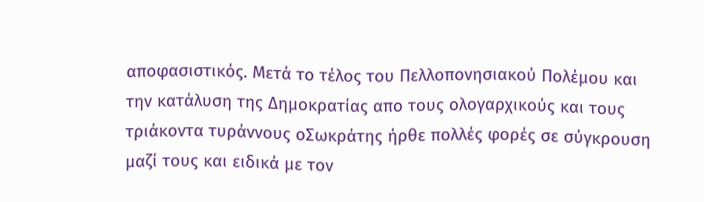αποφασιστικός. Μετά το τέλος του Πελλοπονησιακού Πολέμου και την κατάλυση της Δημοκρατίας απο τους ολογαρχικούς και τους τριάκοντα τυράννους οΣωκράτης ήρθε πολλές φορές σε σύγκρουση μαζί τους και ειδικά με τον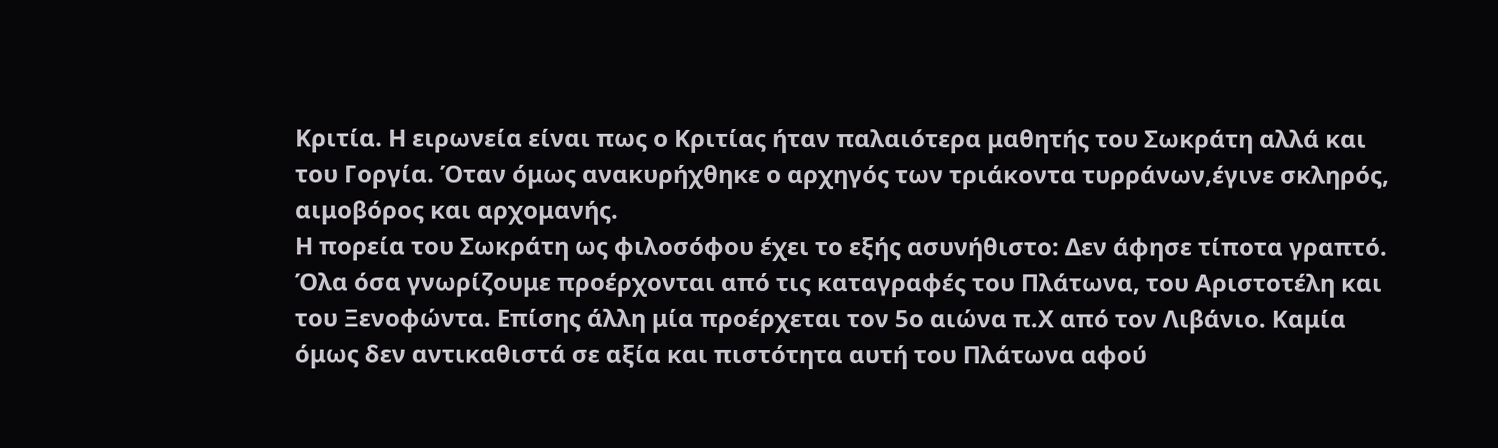Κριτία. Η ειρωνεία είναι πως ο Κριτίας ήταν παλαιότερα μαθητής του Σωκράτη αλλά και του Γοργία. Όταν όμως ανακυρήχθηκε ο αρχηγός των τριάκοντα τυρράνων,έγινε σκληρός, αιμοβόρος και αρχομανής.
Η πορεία του Σωκράτη ως φιλοσόφου έχει το εξής ασυνήθιστο: Δεν άφησε τίποτα γραπτό. Όλα όσα γνωρίζουμε προέρχονται από τις καταγραφές του Πλάτωνα, του Αριστοτέλη και του Ξενοφώντα. Επίσης άλλη μία προέρχεται τον 5ο αιώνα π.Χ από τον Λιβάνιο. Καμία όμως δεν αντικαθιστά σε αξία και πιστότητα αυτή του Πλάτωνα αφού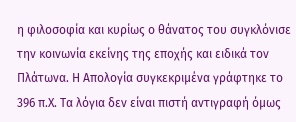η φιλοσοφία και κυρίως ο θάνατος του συγκλόνισε την κοινωνία εκείνης της εποχής και ειδικά τον Πλάτωνα. Η Απολογία συγκεκριμένα γράφτηκε το 396 π.Χ. Τα λόγια δεν είναι πιστή αντιγραφή όμως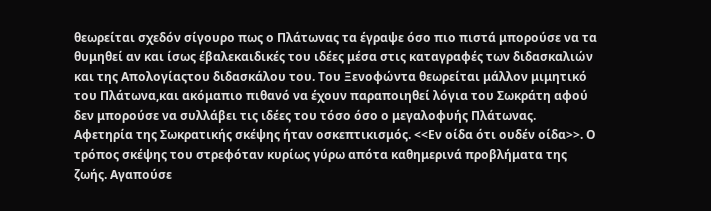θεωρείται σχεδόν σίγουρο πως ο Πλάτωνας τα έγραψε όσο πιο πιστά μπορούσε να τα θυμηθεί αν και ίσως έβαλεκαιδικές του ιδέες μέσα στις καταγραφές των διδασκαλιών και της Απολογίαςτου διδασκάλου του. Του Ξενοφώντα θεωρείται μάλλον μιμητικό του Πλάτωνα,και ακόμαπιο πιθανό να έχουν παραποιηθεί λόγια του Σωκράτη αφού δεν μπορούσε να συλλάβει τις ιδέες του τόσο όσο ο μεγαλοφυής Πλάτωνας.
Αφετηρία της Σωκρατικής σκέψης ήταν οσκεπτικισμός. <<Εν οίδα ότι ουδέν οίδα>>. Ο τρόπος σκέψης του στρεφόταν κυρίως γύρω απότα καθημερινά προβλήματα της ζωής. Αγαπούσε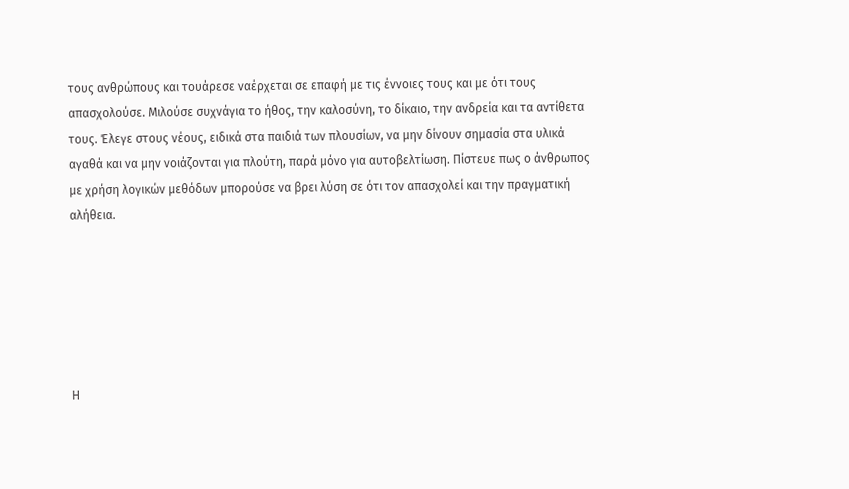τους ανθρώπους και τουάρεσε ναέρχεται σε επαφή με τις έννοιες τους και με ότι τους απασχολούσε. Μιλούσε συχνάγια το ήθος, την καλοσύνη, το δίκαιο, την ανδρεία και τα αντίθετα τους. Έλεγε στους νέους, ειδικά στα παιδιά των πλουσίων, να μην δίνουν σημασία στα υλικά αγαθά και να μην νοιάζονται για πλούτη, παρά μόνο για αυτοβελτίωση. Πίστευε πως ο άνθρωπος με χρήση λογικών μεθόδων μπορούσε να βρει λύση σε ότι τον απασχολεί και την πραγματική αλήθεια.






Η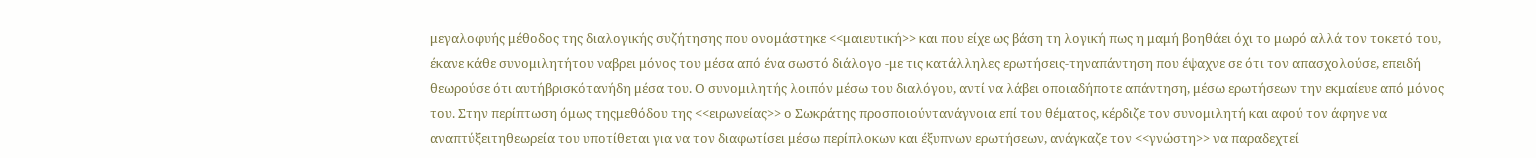μεγαλοφυής μέθοδος της διαλογικής συζήτησης που ονομάστηκε <<μαιευτική>> και που είχε ως βάση τη λογική πως η μαμή βοηθάει όχι το μωρό αλλά τον τοκετό του, έκανε κάθε συνομιλητήτου ναβρει μόνος του μέσα από ένα σωστό διάλογο -με τις κατάλληλες ερωτήσεις-τηναπάντηση που έψαχνε σε ότι τον απασχολούσε, επειδή θεωρούσε ότι αυτήβρισκότανήδη μέσα του. Ο συνομιλητής λοιπόν μέσω του διαλόγου, αντί να λάβει οποιαδήποτε απάντηση, μέσω ερωτήσεων την εκμαίευε από μόνος του. Στην περίπτωση όμως τηςμεθόδου της <<ειρωνείας>> ο Σωκράτης προσποιούντανάγνοια επί του θέματος, κέρδιζε τον συνομιλητή και αφού τον άφηνε να αναπτύξειτηθεωρεία του υποτίθεται για να τον διαφωτίσει μέσω περίπλοκων και έξυπνων ερωτήσεων, ανάγκαζε τον <<γνώστη>> να παραδεχτεί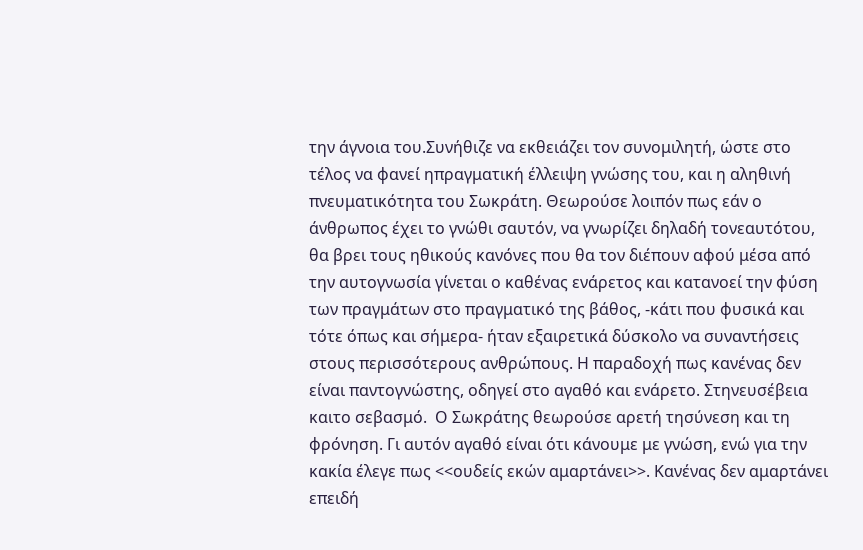την άγνοια του.Συνήθιζε να εκθειάζει τον συνομιλητή, ώστε στο τέλος να φανεί ηπραγματική έλλειψη γνώσης του, και η αληθινή πνευματικότητα του Σωκράτη. Θεωρούσε λοιπόν πως εάν ο άνθρωπος έχει το γνώθι σαυτόν, να γνωρίζει δηλαδή τονεαυτότου, θα βρει τους ηθικούς κανόνες που θα τον διέπουν αφού μέσα από την αυτογνωσία γίνεται ο καθένας ενάρετος και κατανοεί την φύση των πραγμάτων στο πραγματικό της βάθος, -κάτι που φυσικά και τότε όπως και σήμερα- ήταν εξαιρετικά δύσκολο να συναντήσεις στους περισσότερους ανθρώπους. Η παραδοχή πως κανένας δεν είναι παντογνώστης, οδηγεί στο αγαθό και ενάρετο. Στηνευσέβεια καιτο σεβασμό.  Ο Σωκράτης θεωρούσε αρετή τησύνεση και τη φρόνηση. Γι αυτόν αγαθό είναι ότι κάνουμε με γνώση, ενώ για την κακία έλεγε πως <<ουδείς εκών αμαρτάνει>>. Κανένας δεν αμαρτάνει επειδή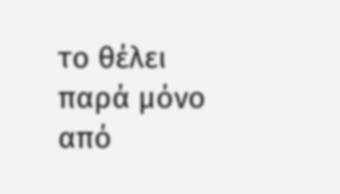το θέλει παρά μόνο από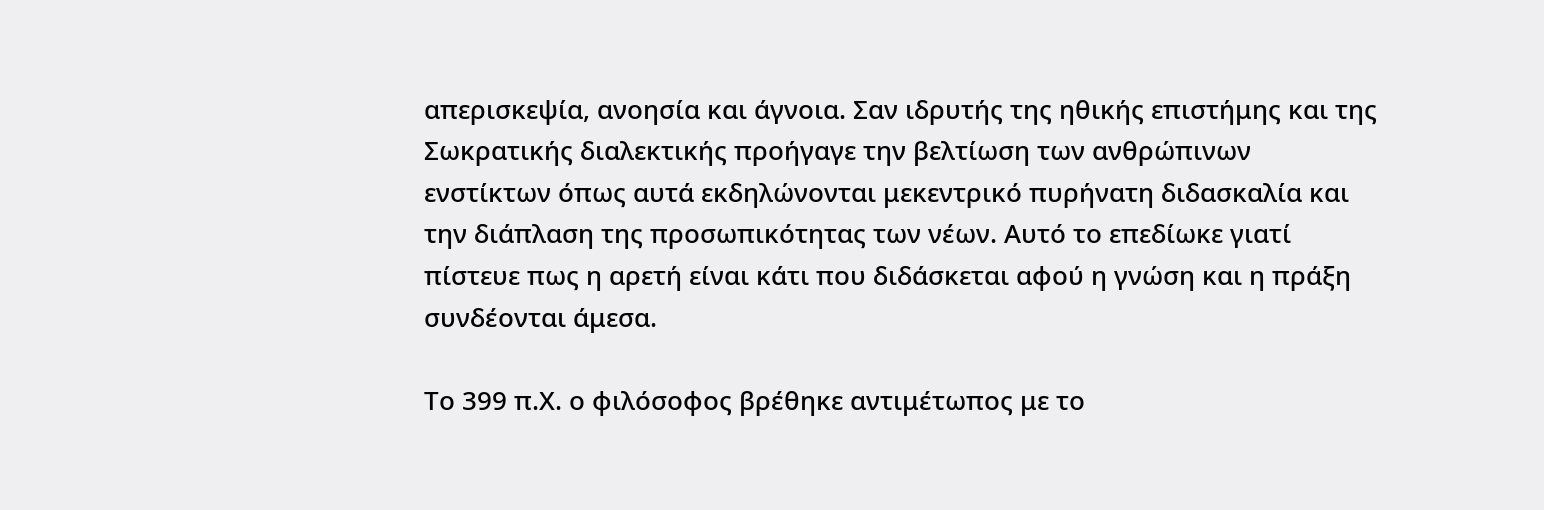απερισκεψία, ανοησία και άγνοια. Σαν ιδρυτής της ηθικής επιστήμης και της Σωκρατικής διαλεκτικής προήγαγε την βελτίωση των ανθρώπινων ενστίκτων όπως αυτά εκδηλώνονται μεκεντρικό πυρήνατη διδασκαλία και την διάπλαση της προσωπικότητας των νέων. Αυτό το επεδίωκε γιατί πίστευε πως η αρετή είναι κάτι που διδάσκεται αφού η γνώση και η πράξη συνδέονται άμεσα.

Το 399 π.Χ. ο φιλόσοφος βρέθηκε αντιμέτωπος με το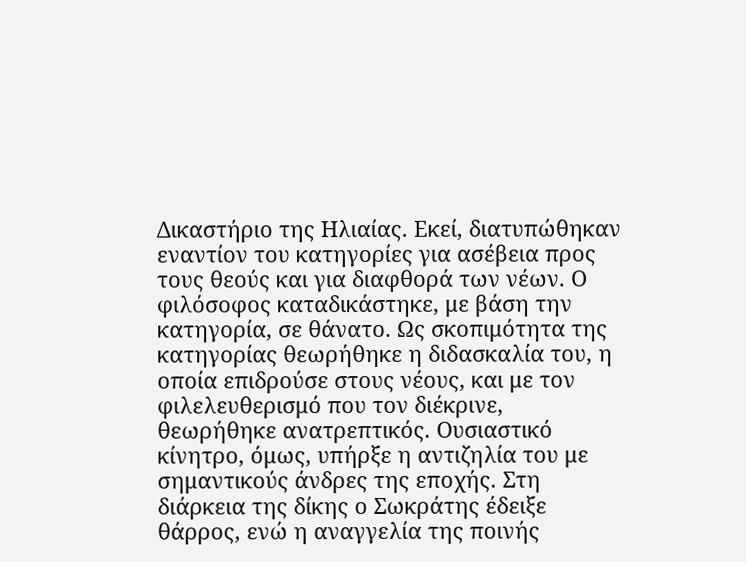Δικαστήριο της Ηλιαίας. Εκεί, διατυπώθηκαν εναντίον του κατηγορίες για ασέβεια προς τους θεούς και για διαφθορά των νέων. Ο φιλόσοφος καταδικάστηκε, με βάση την κατηγορία, σε θάνατο. Ως σκοπιμότητα της κατηγορίας θεωρήθηκε η διδασκαλία του, η οποία επιδρούσε στους νέους, και με τον φιλελευθερισμό που τον διέκρινε, θεωρήθηκε ανατρεπτικός. Ουσιαστικό κίνητρο, όμως, υπήρξε η αντιζηλία του με σημαντικούς άνδρες της εποχής. Στη διάρκεια της δίκης ο Σωκράτης έδειξε θάρρος, ενώ η αναγγελία της ποινής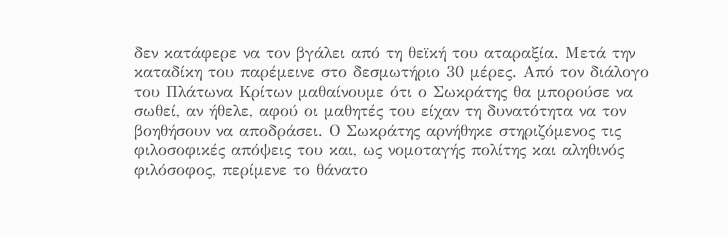δεν κατάφερε να τον βγάλει από τη θεϊκή του αταραξία. Μετά την καταδίκη του παρέμεινε στο δεσμωτήριο 30 μέρες. Από τον διάλογο του Πλάτωνα Κρίτων μαθαίνουμε ότι ο Σωκράτης θα μπορούσε να σωθεί, αν ήθελε, αφού οι μαθητές του είχαν τη δυνατότητα να τον βοηθήσουν να αποδράσει. Ο Σωκράτης αρνήθηκε στηριζόμενος τις φιλοσοφικές απόψεις του και, ως νομοταγής πολίτης και αληθινός φιλόσοφος, περίμενε το θάνατο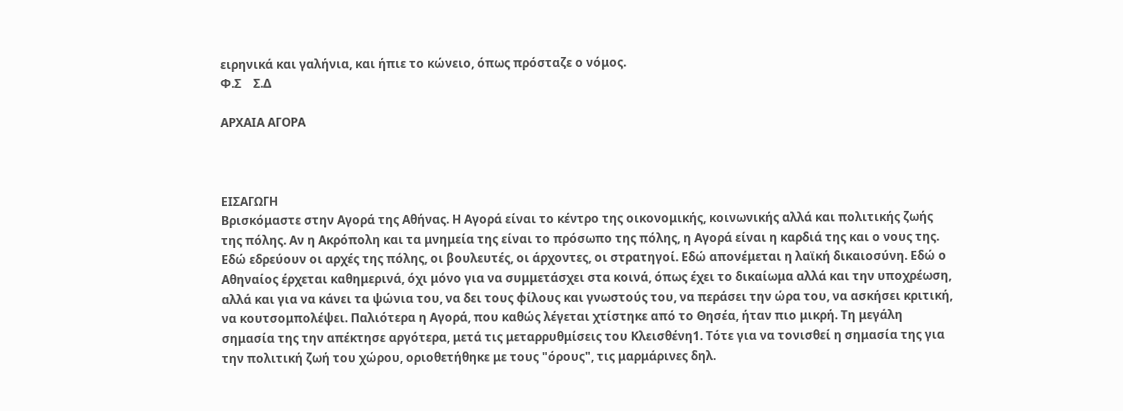ειρηνικά και γαλήνια, και ήπιε το κώνειο, όπως πρόσταζε ο νόμος.
Φ.Σ    Σ.Δ

ΑΡΧΑΙΑ ΑΓΟΡΑ



ΕΙΣΑΓΩΓΗ
Βρισκόμαστε στην Αγορά της Αθήνας. Η Αγορά είναι το κέντρο της οικονομικής, κοινωνικής αλλά και πολιτικής ζωής της πόλης. Αν η Ακρόπολη και τα μνημεία της είναι το πρόσωπο της πόλης, η Αγορά είναι η καρδιά της και ο νους της. Εδώ εδρεύουν οι αρχές της πόλης, οι βουλευτές, οι άρχοντες, οι στρατηγοί. Εδώ απονέμεται η λαϊκή δικαιοσύνη. Εδώ ο Αθηναίος έρχεται καθημερινά, όχι μόνο για να συμμετάσχει στα κοινά, όπως έχει το δικαίωμα αλλά και την υποχρέωση, αλλά και για να κάνει τα ψώνια του, να δει τους φίλους και γνωστούς του, να περάσει την ώρα του, να ασκήσει κριτική, να κουτσομπολέψει. Παλιότερα η Αγορά, που καθώς λέγεται χτίστηκε από το Θησέα, ήταν πιο μικρή. Τη μεγάλη σημασία της την απέκτησε αργότερα, μετά τις μεταρρυθμίσεις του Κλεισθένη1. Τότε για να τονισθεί η σημασία της για την πολιτική ζωή του χώρου, οριοθετήθηκε με τους "όρους", τις μαρμάρινες δηλ.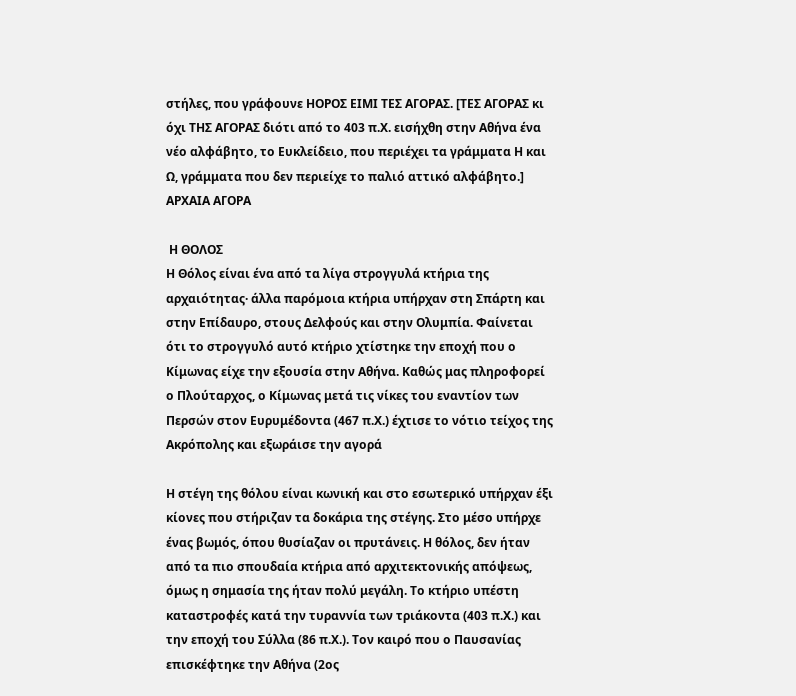στήλες, που γράφουνε ΗΟΡΟΣ ΕΙΜΙ ΤΕΣ ΑΓΟΡΑΣ. [ΤΕΣ ΑΓΟΡΑΣ κι όχι ΤΗΣ ΑΓΟΡΑΣ διότι από το 403 π.Χ. εισήχθη στην Αθήνα ένα νέο αλφάβητο, το Ευκλείδειο, που περιέχει τα γράμματα Η και Ω, γράμματα που δεν περιείχε το παλιό αττικό αλφάβητο.]
ΑΡΧΑΙΑ ΑΓΟΡΑ

 Η ΘΟΛΟΣ
Η Θόλος είναι ένα από τα λίγα στρογγυλά κτήρια της αρχαιότητας· άλλα παρόμοια κτήρια υπήρχαν στη Σπάρτη και στην Επίδαυρο, στους Δελφούς και στην Ολυμπία. Φαίνεται ότι το στρογγυλό αυτό κτήριο χτίστηκε την εποχή που ο Κίμωνας είχε την εξουσία στην Αθήνα. Καθώς μας πληροφορεί ο Πλούταρχος, ο Κίμωνας μετά τις νίκες του εναντίον των Περσών στον Ευρυμέδοντα (467 π.Χ.) έχτισε το νότιο τείχος της Ακρόπολης και εξωράισε την αγορά

Η στέγη της θόλου είναι κωνική και στο εσωτερικό υπήρχαν έξι κίονες που στήριζαν τα δοκάρια της στέγης. Στο μέσο υπήρχε ένας βωμός, όπου θυσίαζαν οι πρυτάνεις. Η θόλος, δεν ήταν από τα πιο σπουδαία κτήρια από αρχιτεκτονικής απόψεως, όμως η σημασία της ήταν πολύ μεγάλη. Το κτήριο υπέστη καταστροφές κατά την τυραννία των τριάκοντα (403 π.Χ.) και την εποχή του Σύλλα (86 π.Χ.). Τον καιρό που ο Παυσανίας επισκέφτηκε την Αθήνα (2ος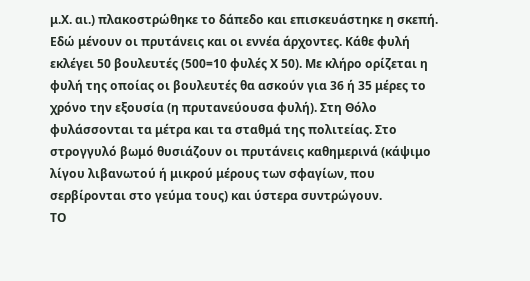μ.Χ. αι.) πλακοστρώθηκε το δάπεδο και επισκευάστηκε η σκεπή.
Εδώ μένουν οι πρυτάνεις και οι εννέα άρχοντες. Κάθε φυλή εκλέγει 50 βουλευτές (500=10 φυλές Χ 50). Με κλήρο ορίζεται η φυλή της οποίας οι βουλευτές θα ασκούν για 36 ή 35 μέρες το χρόνο την εξουσία (η πρυτανεύουσα φυλή). Στη Θόλο φυλάσσονται τα μέτρα και τα σταθμά της πολιτείας. Στο στρογγυλό βωμό θυσιάζουν οι πρυτάνεις καθημερινά (κάψιμο λίγου λιβανωτού ή μικρού μέρους των σφαγίων, που σερβίρονται στο γεύμα τους) και ύστερα συντρώγουν.
ΤΟ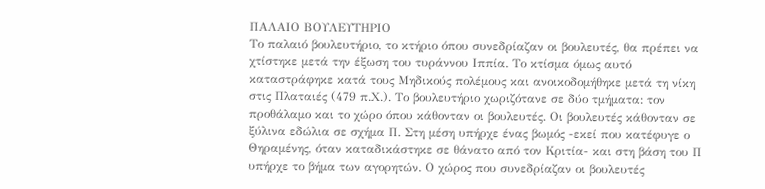ΠΑΛΑΙΟ ΒΟΥΛΕΥΤΗΡΙΟ
Το παλαιό βουλευτήριο, το κτήριο όπου συνεδρίαζαν οι βουλευτές, θα πρέπει να χτίστηκε μετά την έξωση του τυράννου Ιππία. Το κτίσμα όμως αυτό καταστράφηκε κατά τους Μηδικούς πολέμους και ανοικοδομήθηκε μετά τη νίκη στις Πλαταιές (479 π.Χ.). Το βουλευτήριο χωριζότανε σε δύο τμήματα: τον προθάλαμο και το χώρο όπου κάθονταν οι βουλευτές. Οι βουλευτές κάθονταν σε ξύλινα εδώλια σε σχήμα Π. Στη μέση υπήρχε ένας βωμός -εκεί που κατέφυγε ο Θηραμένης, όταν καταδικάστηκε σε θάνατο από τον Κριτία- και στη βάση του Π υπήρχε το βήμα των αγορητών. Ο χώρος που συνεδρίαζαν οι βουλευτές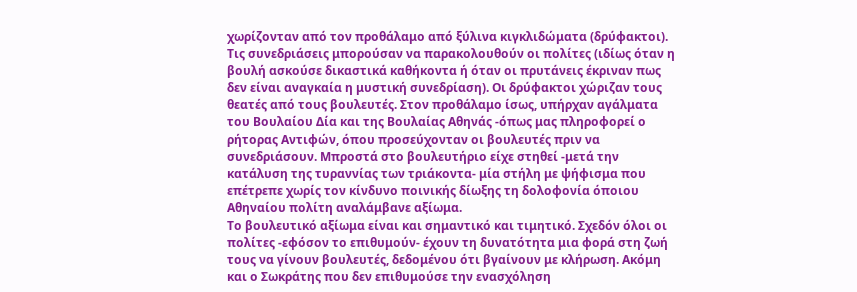χωρίζονταν από τον προθάλαμο από ξύλινα κιγκλιδώματα (δρύφακτοι). Τις συνεδριάσεις μπορούσαν να παρακολουθούν οι πολίτες (ιδίως όταν η βουλή ασκούσε δικαστικά καθήκοντα ή όταν οι πρυτάνεις έκριναν πως δεν είναι αναγκαία η μυστική συνεδρίαση). Οι δρύφακτοι χώριζαν τους θεατές από τους βουλευτές. Στον προθάλαμο ίσως, υπήρχαν αγάλματα του Βουλαίου Δία και της Βουλαίας Αθηνάς -όπως μας πληροφορεί ο ρήτορας Αντιφών, όπου προσεύχονταν οι βουλευτές πριν να συνεδριάσουν. Μπροστά στο βουλευτήριο είχε στηθεί -μετά την κατάλυση της τυραννίας των τριάκοντα- μία στήλη με ψήφισμα που επέτρεπε χωρίς τον κίνδυνο ποινικής δίωξης τη δολοφονία όποιου Αθηναίου πολίτη αναλάμβανε αξίωμα.
Το βουλευτικό αξίωμα είναι και σημαντικό και τιμητικό. Σχεδόν όλοι οι πολίτες -εφόσον το επιθυμούν- έχουν τη δυνατότητα μια φορά στη ζωή τους να γίνουν βουλευτές, δεδομένου ότι βγαίνουν με κλήρωση. Ακόμη και ο Σωκράτης που δεν επιθυμούσε την ενασχόληση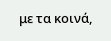με τα κοινά,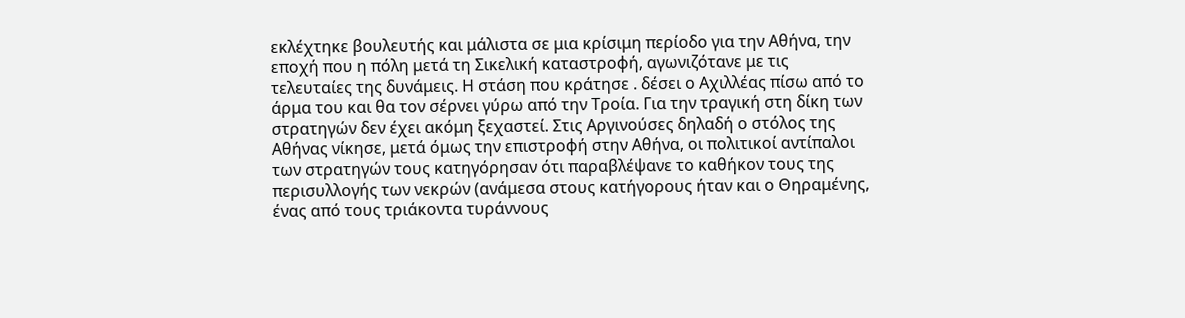εκλέχτηκε βουλευτής και μάλιστα σε μια κρίσιμη περίοδο για την Αθήνα, την εποχή που η πόλη μετά τη Σικελική καταστροφή, αγωνιζότανε με τις τελευταίες της δυνάμεις. Η στάση που κράτησε . δέσει ο Αχιλλέας πίσω από το άρμα του και θα τον σέρνει γύρω από την Τροία. Για την τραγική στη δίκη των στρατηγών δεν έχει ακόμη ξεχαστεί. Στις Αργινούσες δηλαδή ο στόλος της Αθήνας νίκησε, μετά όμως την επιστροφή στην Αθήνα, οι πολιτικοί αντίπαλοι των στρατηγών τους κατηγόρησαν ότι παραβλέψανε το καθήκον τους της περισυλλογής των νεκρών (ανάμεσα στους κατήγορους ήταν και ο Θηραμένης, ένας από τους τριάκοντα τυράννους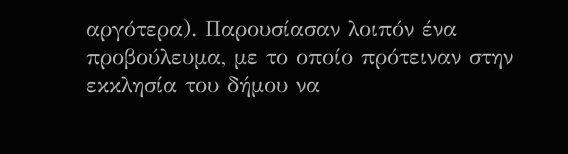αργότερα). Παρουσίασαν λοιπόν ένα προβούλευμα, με το οποίο πρότειναν στην εκκλησία του δήμου να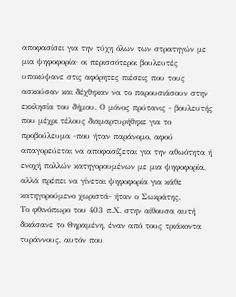αποφασίσει για την τύχη όλων των στρατηγών με μια ψηφοφορία· οι περισσότεροι βουλευτές υποκύψανε στις αφόρητες πιέσεις που τους ασκούσαν και δέχθηκαν να το παρουσιάσουν στην εκκλησία του δήμου. Ο μόνος πρύτανις - βουλευτής που μέχρι τέλους διαμαρτυρήθηκε για το προβούλευμα -που ήταν παράνομο, αφού απαγορεύεται να αποφασίζεται για την αθωότητα ή ενοχή πολλών κατηγορουμένων με μια ψηφοφορία, αλλά πρέπει να γίνεται ψηφοφορία για κάθε κατηγορούμενο χωριστά- ήταν ο Σωκράτης.
Το φθινόπωρο του 403 π.Χ. στην αίθουσα αυτή δικάσανε το Θηραμένη, έναν από τους τριάκοντα τυράννους, αυτόν που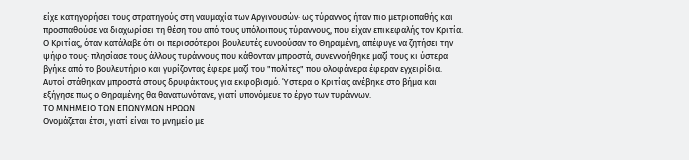είχε κατηγορήσει τους στρατηγούς στη ναυμαχία των Αργινουσών· ως τύραννος ήταν πιο μετριοπαθής και προσπαθούσε να διαχωρίσει τη θέση του από τους υπόλοιπους τύραννους, που είχαν επικεφαλής τον Κριτία. Ο Κριτίας, όταν κατάλαβε ότι οι περισσότεροι βουλευτές ευνοούσαν το Θηραμένη, απέφυγε να ζητήσει την ψήφο τους· πλησίασε τους άλλους τυράννους που κάθονταν μπροστά, συνεννοήθηκε μαζί τους κι ύστερα βγήκε από το βουλευτήριο και γυρίζοντας έφερε μαζί του "πολίτες" που ολοφάνερα έφεραν εγχειρίδια. Αυτοί στάθηκαν μπροστά στους δρυφάκτους για εκφοβισμό. Ύστερα ο Κριτίας ανέβηκε στο βήμα και εξήγησε πως ο Θηραμένης θα θανατωνότανε, γιατί υπονόμευε το έργο των τυράννων.
ΤΟ ΜΝΗΜΕΙΟ ΤΩΝ ΕΠΩΝΥΜΩΝ ΗΡΩΩΝ
Ονομάζεται έτσι, γιατί είναι το μνημείο με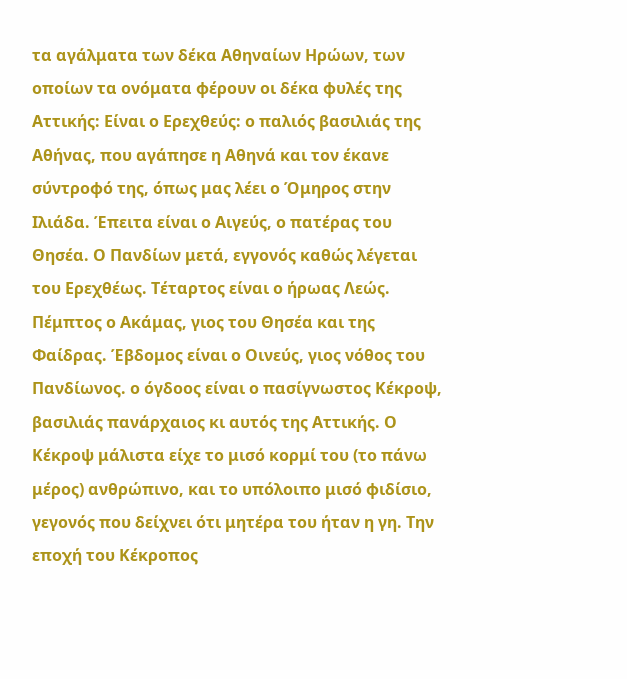τα αγάλματα των δέκα Αθηναίων Ηρώων, των οποίων τα ονόματα φέρουν οι δέκα φυλές της Αττικής: Είναι ο Ερεχθεύς: ο παλιός βασιλιάς της Αθήνας, που αγάπησε η Αθηνά και τον έκανε σύντροφό της, όπως μας λέει ο Όμηρος στην Ιλιάδα. Έπειτα είναι ο Αιγεύς, ο πατέρας του Θησέα. Ο Πανδίων μετά, εγγονός καθώς λέγεται του Ερεχθέως. Τέταρτος είναι ο ήρωας Λεώς. Πέμπτος ο Ακάμας, γιος του Θησέα και της Φαίδρας. Έβδομος είναι ο Οινεύς, γιος νόθος του Πανδίωνος. ο όγδοος είναι ο πασίγνωστος Κέκροψ, βασιλιάς πανάρχαιος κι αυτός της Αττικής. Ο Κέκροψ μάλιστα είχε το μισό κορμί του (το πάνω μέρος) ανθρώπινο, και το υπόλοιπο μισό φιδίσιο, γεγονός που δείχνει ότι μητέρα του ήταν η γη. Την εποχή του Κέκροπος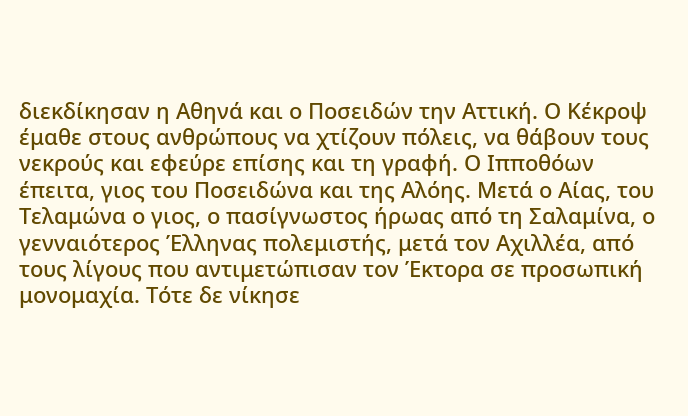διεκδίκησαν η Αθηνά και ο Ποσειδών την Αττική. Ο Κέκροψ έμαθε στους ανθρώπους να χτίζουν πόλεις, να θάβουν τους νεκρούς και εφεύρε επίσης και τη γραφή. Ο Ιπποθόων έπειτα, γιος του Ποσειδώνα και της Αλόης. Μετά ο Αίας, του Τελαμώνα ο γιος, ο πασίγνωστος ήρωας από τη Σαλαμίνα, ο γενναιότερος Έλληνας πολεμιστής, μετά τον Αχιλλέα, από τους λίγους που αντιμετώπισαν τον Έκτορα σε προσωπική μονομαχία. Τότε δε νίκησε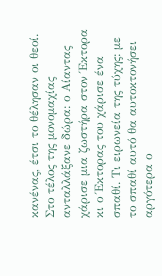κανένας, έτσι το θέλησαν οι θεοί. Στο τέλος της μονομαχίας ανταλλάξανε δώρα: ο Αίαντας χάρισε μια ζωστήρα στον Έκτορα κι ο Έκτορας του χάρισε ένα σπαθί. Τι ειρωνεία της τύχης: με το σπαθί αυτό θα αυτοκτονήσει αργότερα ο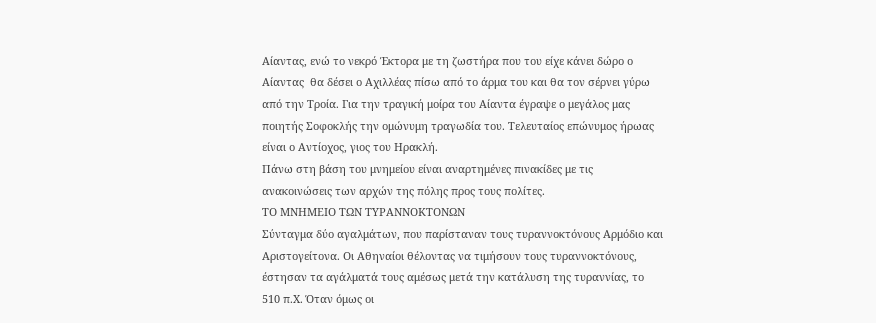Αίαντας, ενώ το νεκρό Έκτορα με τη ζωστήρα που του είχε κάνει δώρο ο Αίαντας  θα δέσει ο Αχιλλέας πίσω από το άρμα του και θα τον σέρνει γύρω από την Τροία. Για την τραγική μοίρα του Αίαντα έγραψε ο μεγάλος μας ποιητής Σοφοκλής την ομώνυμη τραγωδία του. Τελευταίος επώνυμος ήρωας είναι ο Αντίοχος, γιος του Ηρακλή.
Πάνω στη βάση του μνημείου είναι αναρτημένες πινακίδες με τις ανακοινώσεις των αρχών της πόλης προς τους πολίτες.
ΤΟ ΜΝΗΜΕΙΟ ΤΩΝ ΤΥΡΑΝΝΟΚΤΟΝΩΝ
Σύνταγμα δύο αγαλμάτων, που παρίσταναν τους τυραννοκτόνους Αρμόδιο και Αριστογείτονα. Οι Αθηναίοι θέλοντας να τιμήσουν τους τυραννοκτόνους, έστησαν τα αγάλματά τους αμέσως μετά την κατάλυση της τυραννίας, το 510 π.Χ. Όταν όμως οι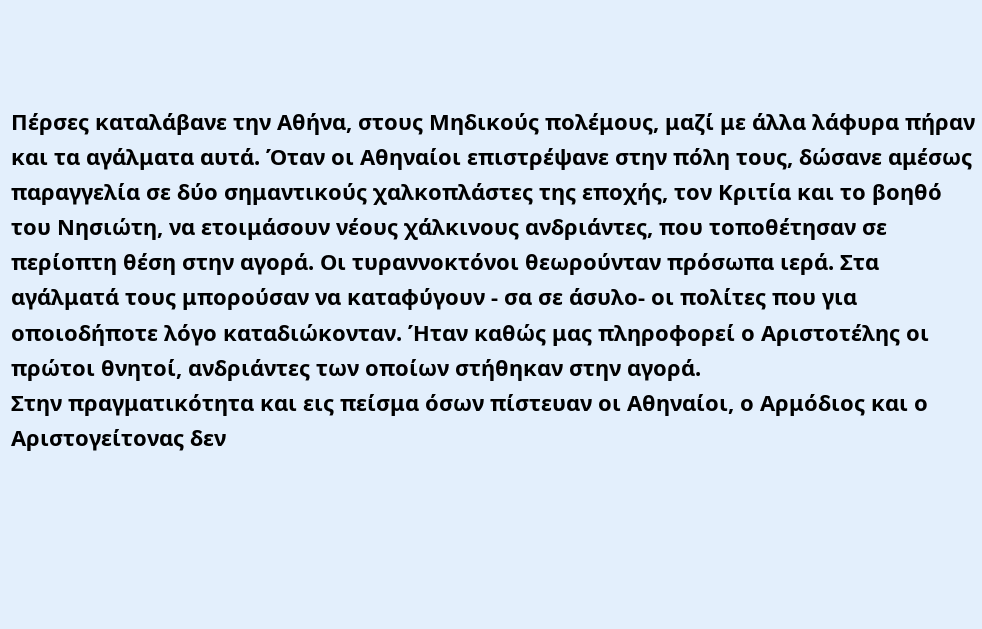Πέρσες καταλάβανε την Αθήνα, στους Μηδικούς πολέμους, μαζί με άλλα λάφυρα πήραν και τα αγάλματα αυτά. Όταν οι Αθηναίοι επιστρέψανε στην πόλη τους, δώσανε αμέσως παραγγελία σε δύο σημαντικούς χαλκοπλάστες της εποχής, τον Κριτία και το βοηθό του Νησιώτη, να ετοιμάσουν νέους χάλκινους ανδριάντες, που τοποθέτησαν σε περίοπτη θέση στην αγορά. Οι τυραννοκτόνοι θεωρούνταν πρόσωπα ιερά. Στα αγάλματά τους μπορούσαν να καταφύγουν - σα σε άσυλο- οι πολίτες που για οποιοδήποτε λόγο καταδιώκονταν. Ήταν καθώς μας πληροφορεί ο Αριστοτέλης οι πρώτοι θνητοί, ανδριάντες των οποίων στήθηκαν στην αγορά.
Στην πραγματικότητα και εις πείσμα όσων πίστευαν οι Αθηναίοι, ο Αρμόδιος και ο Αριστογείτονας δεν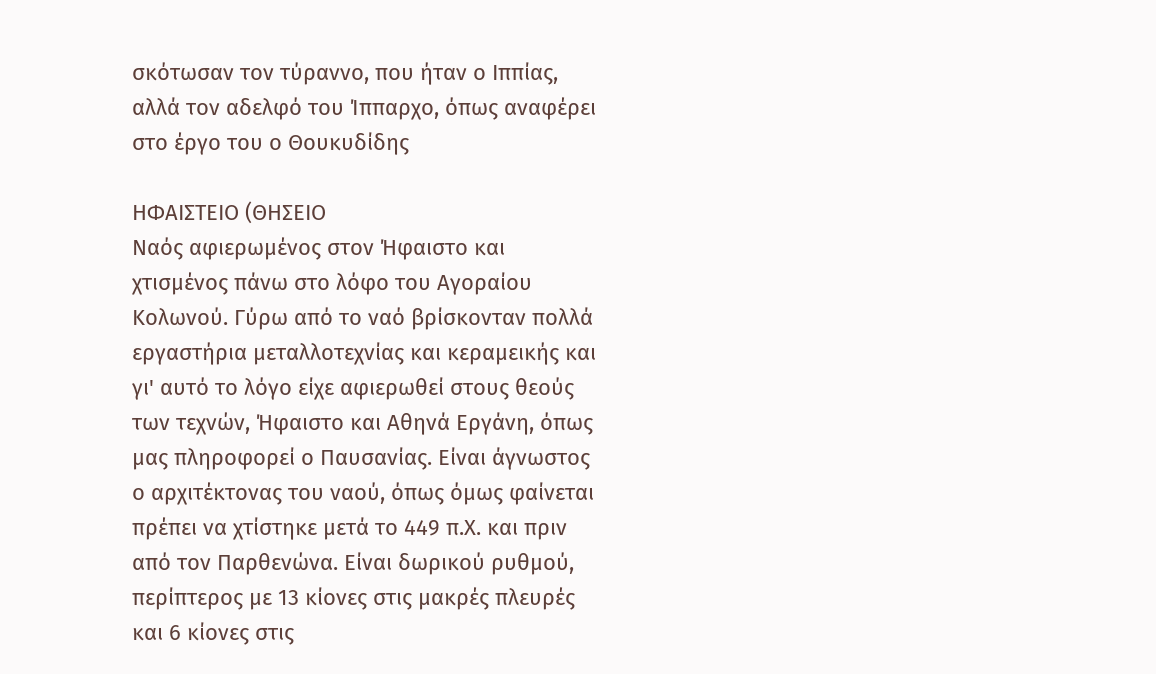σκότωσαν τον τύραννο, που ήταν ο Ιππίας, αλλά τον αδελφό του Ίππαρχο, όπως αναφέρει στο έργο του ο Θουκυδίδης

ΗΦΑΙΣΤΕΙΟ (ΘΗΣΕΙΟ
Ναός αφιερωμένος στον Ήφαιστο και χτισμένος πάνω στο λόφο του Αγοραίου Κολωνού. Γύρω από το ναό βρίσκονταν πολλά εργαστήρια μεταλλοτεχνίας και κεραμεικής και γι' αυτό το λόγο είχε αφιερωθεί στους θεούς των τεχνών, Ήφαιστο και Αθηνά Εργάνη, όπως μας πληροφορεί ο Παυσανίας. Είναι άγνωστος ο αρχιτέκτονας του ναού, όπως όμως φαίνεται πρέπει να χτίστηκε μετά το 449 π.Χ. και πριν από τον Παρθενώνα. Είναι δωρικού ρυθμού, περίπτερος με 13 κίονες στις μακρές πλευρές και 6 κίονες στις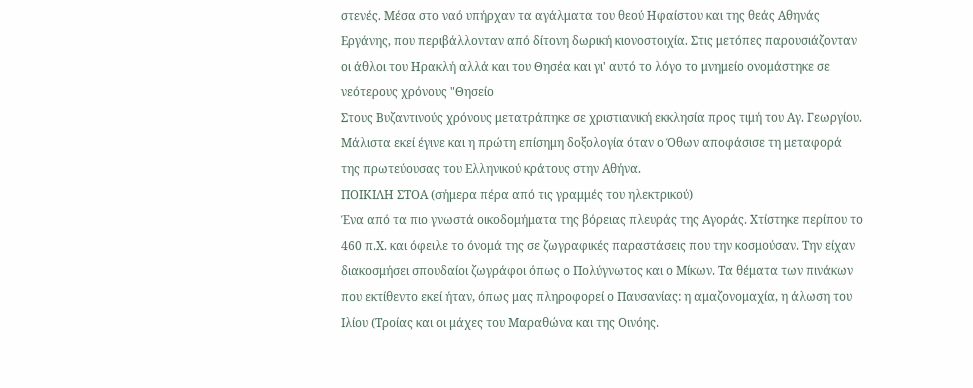στενές. Μέσα στο ναό υπήρχαν τα αγάλματα του θεού Ηφαίστου και της θεάς Αθηνάς Εργάνης, που περιβάλλονταν από δίτονη δωρική κιονοστοιχία. Στις μετόπες παρουσιάζονταν οι άθλοι του Ηρακλή αλλά και του Θησέα και γι' αυτό το λόγο το μνημείο ονομάστηκε σε νεότερους χρόνους "Θησείο
Στους Βυζαντινούς χρόνους μετατράπηκε σε χριστιανική εκκλησία προς τιμή του Αγ. Γεωργίου. Μάλιστα εκεί έγινε και η πρώτη επίσημη δοξολογία όταν ο Όθων αποφάσισε τη μεταφορά της πρωτεύουσας του Ελληνικού κράτους στην Αθήνα.
ΠΟΙΚΙΛΗ ΣΤΟΑ (σήμερα πέρα από τις γραμμές του ηλεκτρικού)
Ένα από τα πιο γνωστά οικοδομήματα της βόρειας πλευράς της Αγοράς. Χτίστηκε περίπου το 460 π.Χ. και όφειλε το όνομά της σε ζωγραφικές παραστάσεις που την κοσμούσαν. Την είχαν διακοσμήσει σπουδαίοι ζωγράφοι όπως ο Πολύγνωτος και ο Μίκων. Τα θέματα των πινάκων που εκτίθεντο εκεί ήταν, όπως μας πληροφορεί ο Παυσανίας: η αμαζονομαχία, η άλωση του Ιλίου (Τροίας και οι μάχες του Μαραθώνα και της Οινόης.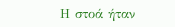Η στοά ήταν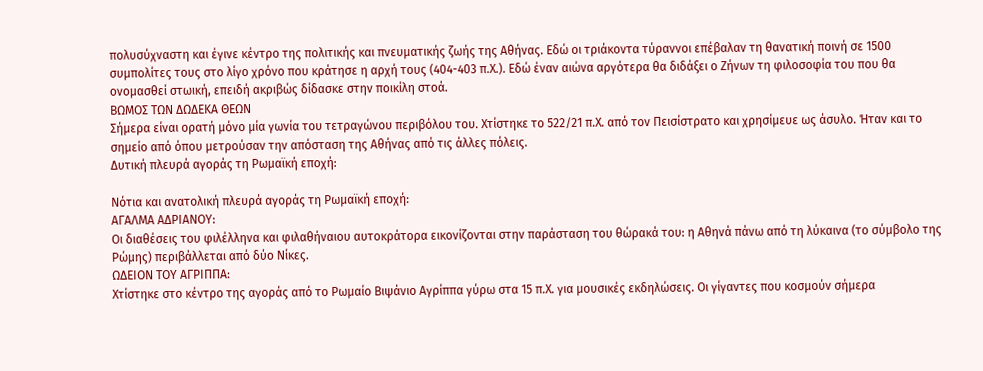πολυσύχναστη και έγινε κέντρο της πολιτικής και πνευματικής ζωής της Αθήνας. Εδώ οι τριάκοντα τύραννοι επέβαλαν τη θανατική ποινή σε 1500 συμπολίτες τους στο λίγο χρόνο που κράτησε η αρχή τους (404-403 π.Χ.). Εδώ έναν αιώνα αργότερα θα διδάξει ο Ζήνων τη φιλοσοφία του που θα ονομασθεί στωική, επειδή ακριβώς δίδασκε στην ποικίλη στοά.
ΒΩΜΟΣ ΤΩΝ ΔΩΔΕΚΑ ΘΕΩΝ
Σήμερα είναι ορατή μόνο μία γωνία του τετραγώνου περιβόλου του. Χτίστηκε το 522/21 π.Χ. από τον Πεισίστρατο και χρησίμευε ως άσυλο. Ήταν και το σημείο από όπου μετρούσαν την απόσταση της Αθήνας από τις άλλες πόλεις.
Δυτική πλευρά αγοράς τη Ρωμαϊκή εποχή:

Νότια και ανατολική πλευρά αγοράς τη Ρωμαϊκή εποχή:
ΑΓΑΛΜΑ ΑΔΡΙΑΝΟΥ:
Οι διαθέσεις του φιλέλληνα και φιλαθήναιου αυτοκράτορα εικονίζονται στην παράσταση του θώρακά του: η Αθηνά πάνω από τη λύκαινα (το σύμβολο της Ρώμης) περιβάλλεται από δύο Νίκες.
ΩΔΕΙΟΝ ΤΟΥ ΑΓΡΙΠΠΑ:
Χτίστηκε στο κέντρο της αγοράς από το Ρωμαίο Βιψάνιο Αγρίππα γύρω στα 15 π.Χ. για μουσικές εκδηλώσεις. Οι γίγαντες που κοσμούν σήμερα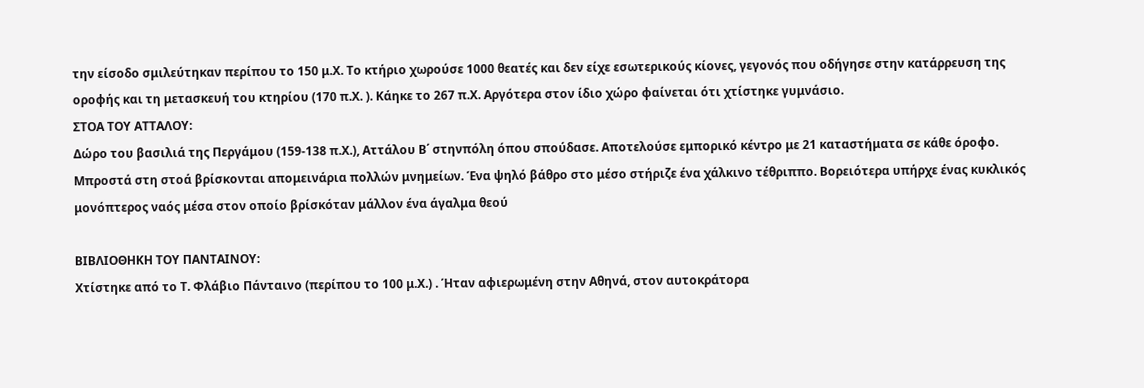την είσοδο σμιλεύτηκαν περίπου το 150 μ.Χ. Το κτήριο χωρούσε 1000 θεατές και δεν είχε εσωτερικούς κίονες, γεγονός που οδήγησε στην κατάρρευση της οροφής και τη μετασκευή του κτηρίου (170 π.Χ. ). Κάηκε το 267 π.Χ. Αργότερα στον ίδιο χώρο φαίνεται ότι χτίστηκε γυμνάσιο.
ΣΤΟΑ ΤΟΥ ΑΤΤΑΛΟΥ:
Δώρο του βασιλιά της Περγάμου (159-138 π.Χ.), Αττάλου Β΄ στηνπόλη όπου σπούδασε. Αποτελούσε εμπορικό κέντρο με 21 καταστήματα σε κάθε όροφο.
Μπροστά στη στοά βρίσκονται απομεινάρια πολλών μνημείων. Ένα ψηλό βάθρο στο μέσο στήριζε ένα χάλκινο τέθριππο. Βορειότερα υπήρχε ένας κυκλικός μονόπτερος ναός μέσα στον οποίο βρίσκόταν μάλλον ένα άγαλμα θεού

ΒΙΒΛΙΟΘΗΚΗ ΤΟΥ ΠΑΝΤΑΙΝΟΥ:
Χτίστηκε από το Τ. Φλάβιο Πάνταινο (περίπου το 100 μ.Χ.) . Ήταν αφιερωμένη στην Αθηνά, στον αυτοκράτορα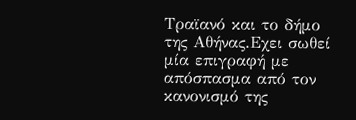Τραϊανό και το δήμο της Αθήνας.Εχει σωθεί μία επιγραφή με απόσπασμα από τον κανονισμό της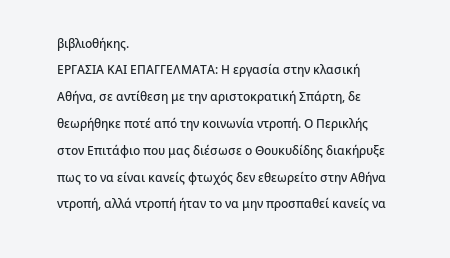βιβλιοθήκης.
ΕΡΓΑΣΙΑ ΚΑΙ ΕΠΑΓΓΕΛΜΑΤΑ: Η εργασία στην κλασική Αθήνα, σε αντίθεση με την αριστοκρατική Σπάρτη, δε θεωρήθηκε ποτέ από την κοινωνία ντροπή. Ο Περικλής στον Επιτάφιο που μας διέσωσε ο Θουκυδίδης διακήρυξε πως το να είναι κανείς φτωχός δεν εθεωρείτο στην Αθήνα ντροπή, αλλά ντροπή ήταν το να μην προσπαθεί κανείς να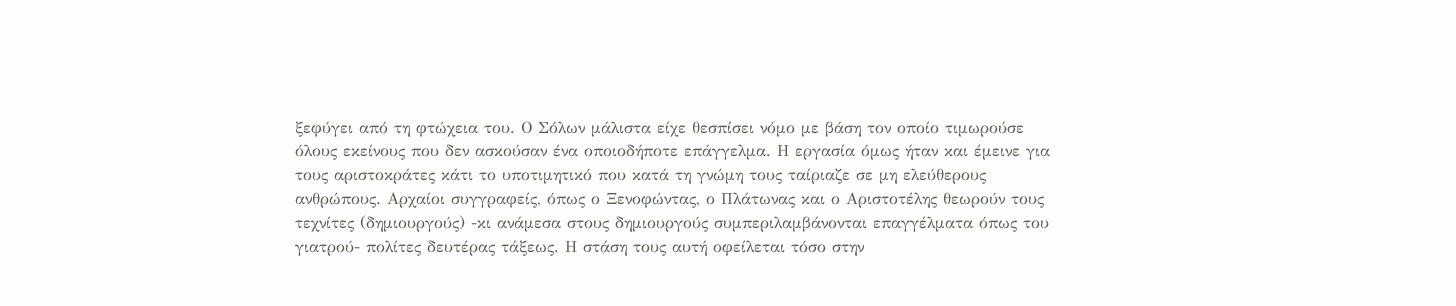ξεφύγει από τη φτώχεια του. Ο Σόλων μάλιστα είχε θεσπίσει νόμο με βάση τον οποίο τιμωρούσε όλους εκείνους που δεν ασκούσαν ένα οποιοδήποτε επάγγελμα. Η εργασία όμως ήταν και έμεινε για τους αριστοκράτες κάτι το υποτιμητικό που κατά τη γνώμη τους ταίριαζε σε μη ελεύθερους ανθρώπους. Αρχαίοι συγγραφείς, όπως ο Ξενοφώντας, ο Πλάτωνας και ο Αριστοτέλης θεωρούν τους τεχνίτες (δημιουργούς) -κι ανάμεσα στους δημιουργούς συμπεριλαμβάνονται επαγγέλματα όπως του γιατρού- πολίτες δευτέρας τάξεως. Η στάση τους αυτή οφείλεται τόσο στην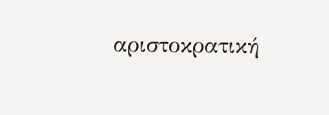αριστοκρατική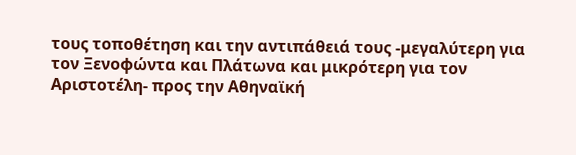τους τοποθέτηση και την αντιπάθειά τους -μεγαλύτερη για τον Ξενοφώντα και Πλάτωνα και μικρότερη για τον Αριστοτέλη- προς την Αθηναϊκή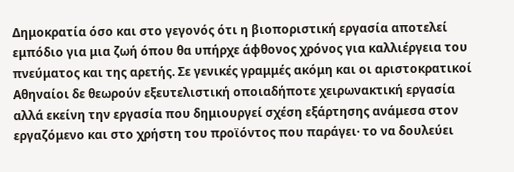Δημοκρατία όσο και στο γεγονός ότι η βιοποριστική εργασία αποτελεί εμπόδιο για μια ζωή όπου θα υπήρχε άφθονος χρόνος για καλλιέργεια του πνεύματος και της αρετής. Σε γενικές γραμμές ακόμη και οι αριστοκρατικοί Αθηναίοι δε θεωρούν εξευτελιστική οποιαδήποτε χειρωνακτική εργασία αλλά εκείνη την εργασία που δημιουργεί σχέση εξάρτησης ανάμεσα στον εργαζόμενο και στο χρήστη του προϊόντος που παράγει· το να δουλεύει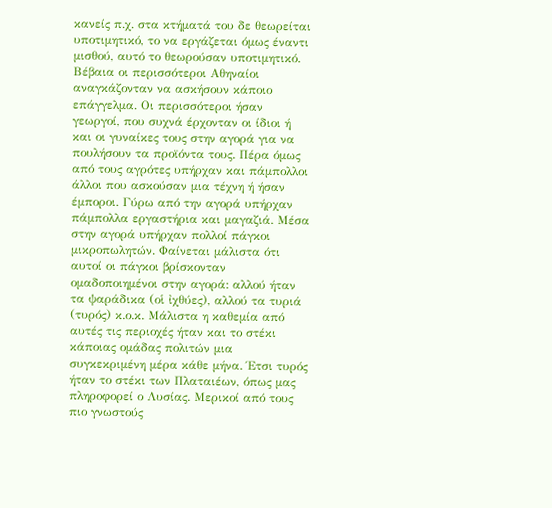κανείς π.χ. στα κτήματά του δε θεωρείται υποτιμητικό, το να εργάζεται όμως έναντι μισθού, αυτό το θεωρούσαν υποτιμητικό. Βέβαια οι περισσότεροι Αθηναίοι αναγκάζονταν να ασκήσουν κάποιο επάγγελμα. Οι περισσότεροι ήσαν γεωργοί, που συχνά έρχονταν οι ίδιοι ή και οι γυναίκες τους στην αγορά για να πουλήσουν τα προϊόντα τους. Πέρα όμως από τους αγρότες υπήρχαν και πάμπολλοι άλλοι που ασκούσαν μια τέχνη ή ήσαν έμποροι. Γύρω από την αγορά υπήρχαν πάμπολλα εργαστήρια και μαγαζιά. Μέσα στην αγορά υπήρχαν πολλοί πάγκοι μικροπωλητών. Φαίνεται μάλιστα ότι αυτοί οι πάγκοι βρίσκονταν ομαδοποιημένοι στην αγορά: αλλού ήταν τα ψαράδικα (οἱ ἰχθύες), αλλού τα τυριά (τυρός) κ.ο.κ. Μάλιστα η καθεμία από αυτές τις περιοχές ήταν και το στέκι κάποιας ομάδας πολιτών μια συγκεκριμένη μέρα κάθε μήνα. Έτσι τυρός ήταν το στέκι των Πλαταιέων, όπως μας πληροφορεί ο Λυσίας. Μερικοί από τους πιο γνωστούς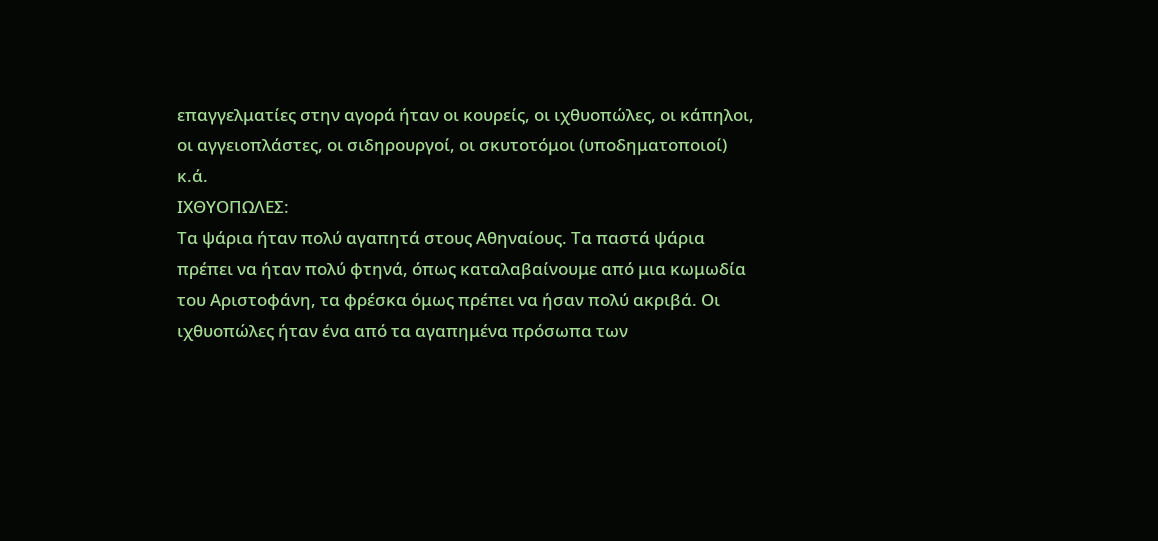επαγγελματίες στην αγορά ήταν οι κουρείς, οι ιχθυοπώλες, οι κάπηλοι, οι αγγειοπλάστες, οι σιδηρουργοί, οι σκυτοτόμοι (υποδηματοποιοί) κ.ά.
ΙΧΘΥΟΠΩΛΕΣ:
Τα ψάρια ήταν πολύ αγαπητά στους Αθηναίους. Τα παστά ψάρια πρέπει να ήταν πολύ φτηνά, όπως καταλαβαίνουμε από μια κωμωδία του Αριστοφάνη, τα φρέσκα όμως πρέπει να ήσαν πολύ ακριβά. Οι ιχθυοπώλες ήταν ένα από τα αγαπημένα πρόσωπα των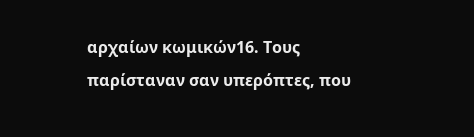αρχαίων κωμικών16. Τους παρίσταναν σαν υπερόπτες, που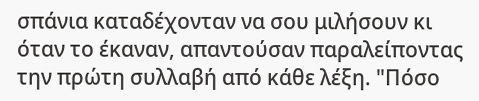σπάνια καταδέχονταν να σου μιλήσουν κι όταν το έκαναν, απαντούσαν παραλείποντας την πρώτη συλλαβή από κάθε λέξη. "Πόσο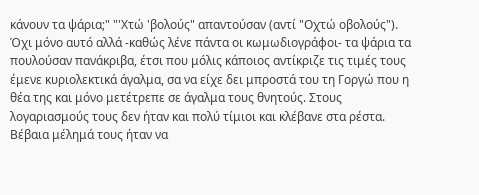κάνουν τα ψάρια;" "'Χτώ 'βολούς" απαντούσαν (αντί "Οχτώ οβολούς"). Όχι μόνο αυτό αλλά -καθώς λένε πάντα οι κωμωδιογράφοι- τα ψάρια τα πουλούσαν πανάκριβα, έτσι που μόλις κάποιος αντίκριζε τις τιμές τους έμενε κυριολεκτικά άγαλμα, σα να είχε δει μπροστά του τη Γοργώ που η θέα της και μόνο μετέτρεπε σε άγαλμα τους θνητούς. Στους λογαριασμούς τους δεν ήταν και πολύ τίμιοι και κλέβανε στα ρέστα. Βέβαια μέλημά τους ήταν να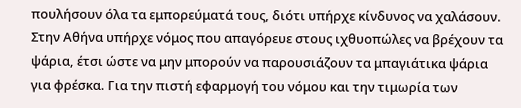πουλήσουν όλα τα εμπορεύματά τους, διότι υπήρχε κίνδυνος να χαλάσουν. Στην Αθήνα υπήρχε νόμος που απαγόρευε στους ιχθυοπώλες να βρέχουν τα ψάρια, έτσι ώστε να μην μπορούν να παρουσιάζουν τα μπαγιάτικα ψάρια για φρέσκα. Για την πιστή εφαρμογή του νόμου και την τιμωρία των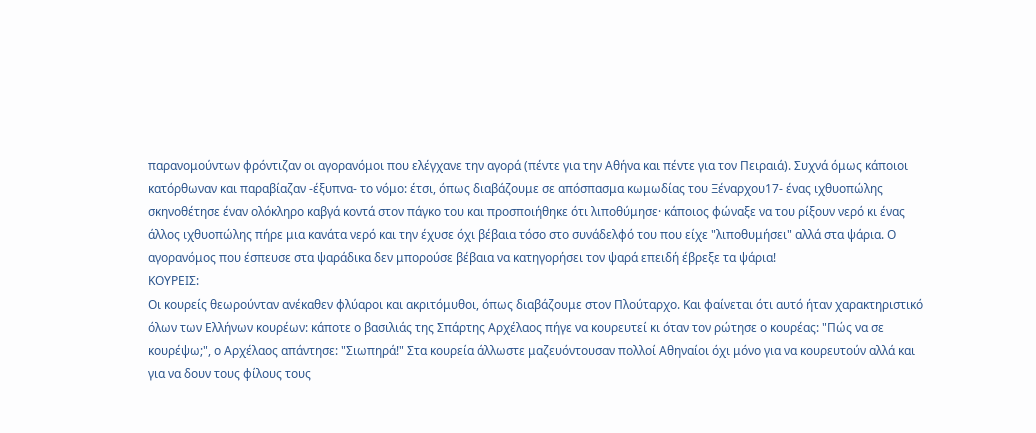παρανομούντων φρόντιζαν οι αγορανόμοι που ελέγχανε την αγορά (πέντε για την Αθήνα και πέντε για τον Πειραιά). Συχνά όμως κάποιοι κατόρθωναν και παραβίαζαν -έξυπνα- το νόμο: έτσι, όπως διαβάζουμε σε απόσπασμα κωμωδίας του Ξέναρχου17- ένας ιχθυοπώλης σκηνοθέτησε έναν ολόκληρο καβγά κοντά στον πάγκο του και προσποιήθηκε ότι λιποθύμησε· κάποιος φώναξε να του ρίξουν νερό κι ένας άλλος ιχθυοπώλης πήρε μια κανάτα νερό και την έχυσε όχι βέβαια τόσο στο συνάδελφό του που είχε "λιποθυμήσει" αλλά στα ψάρια. Ο αγορανόμος που έσπευσε στα ψαράδικα δεν μπορούσε βέβαια να κατηγορήσει τον ψαρά επειδή έβρεξε τα ψάρια!
ΚΟΥΡΕΙΣ:
Οι κουρείς θεωρούνταν ανέκαθεν φλύαροι και ακριτόμυθοι, όπως διαβάζουμε στον Πλούταρχο. Και φαίνεται ότι αυτό ήταν χαρακτηριστικό όλων των Ελλήνων κουρέων: κάποτε ο βασιλιάς της Σπάρτης Αρχέλαος πήγε να κουρευτεί κι όταν τον ρώτησε ο κουρέας: "Πώς να σε κουρέψω;", ο Αρχέλαος απάντησε: "Σιωπηρά!" Στα κουρεία άλλωστε μαζευόντουσαν πολλοί Αθηναίοι όχι μόνο για να κουρευτούν αλλά και για να δουν τους φίλους τους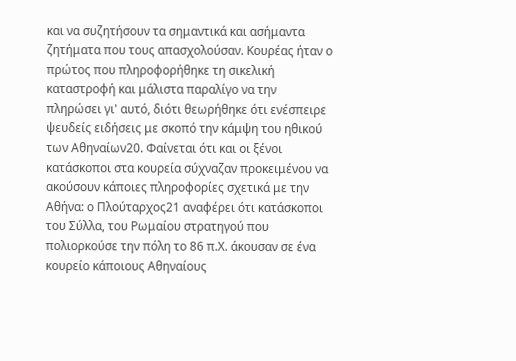και να συζητήσουν τα σημαντικά και ασήμαντα ζητήματα που τους απασχολούσαν. Κουρέας ήταν ο πρώτος που πληροφορήθηκε τη σικελική καταστροφή και μάλιστα παραλίγο να την πληρώσει γι' αυτό, διότι θεωρήθηκε ότι ενέσπειρε ψευδείς ειδήσεις με σκοπό την κάμψη του ηθικού των Αθηναίων20. Φαίνεται ότι και οι ξένοι κατάσκοποι στα κουρεία σύχναζαν προκειμένου να ακούσουν κάποιες πληροφορίες σχετικά με την Αθήνα: ο Πλούταρχος21 αναφέρει ότι κατάσκοποι του Σύλλα, του Ρωμαίου στρατηγού που πολιορκούσε την πόλη το 86 π.Χ. άκουσαν σε ένα κουρείο κάποιους Αθηναίους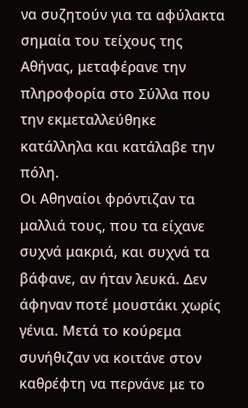να συζητούν για τα αφύλακτα σημαία του τείχους της Αθήνας, μεταφέρανε την πληροφορία στο Σύλλα που την εκμεταλλεύθηκε κατάλληλα και κατάλαβε την πόλη.
Οι Αθηναίοι φρόντιζαν τα μαλλιά τους, που τα είχανε συχνά μακριά, και συχνά τα βάφανε, αν ήταν λευκά. Δεν άφηναν ποτέ μουστάκι χωρίς γένια. Μετά το κούρεμα συνήθιζαν να κοιτάνε στον καθρέφτη να περνάνε με το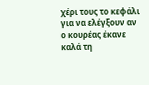χέρι τους το κεφάλι για να ελέγξουν αν ο κουρέας έκανε καλά τη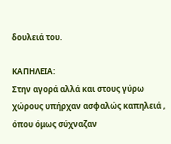δουλειά του.

ΚΑΠΗΛΕΙΑ:
Στην αγορά αλλά και στους γύρω χώρους υπήρχαν ασφαλώς καπηλειά , όπου όμως σύχναζαν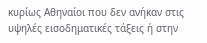κυρίως Αθηναίοι που δεν ανήκαν στις υψηλές εισοδηματικές τάξεις ή στην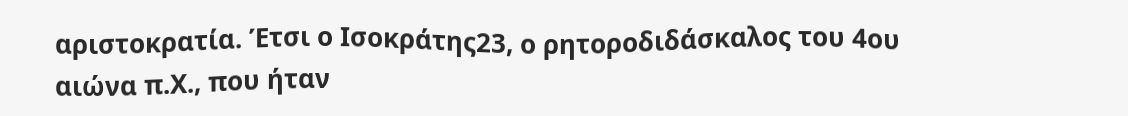αριστοκρατία. Έτσι ο Ισοκράτης23, ο ρητοροδιδάσκαλος του 4ου αιώνα π.Χ., που ήταν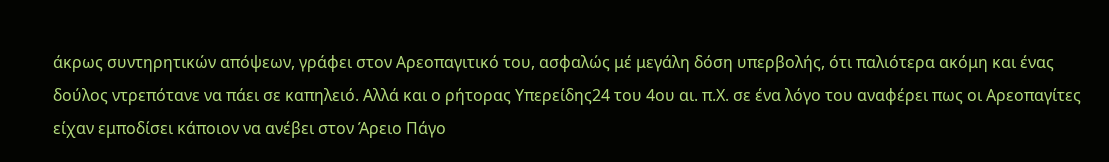άκρως συντηρητικών απόψεων, γράφει στον Αρεοπαγιτικό του, ασφαλώς μέ μεγάλη δόση υπερβολής, ότι παλιότερα ακόμη και ένας δούλος ντρεπότανε να πάει σε καπηλειό. Αλλά και ο ρήτορας Υπερείδης24 του 4ου αι. π.Χ. σε ένα λόγο του αναφέρει πως οι Αρεοπαγίτες είχαν εμποδίσει κάποιον να ανέβει στον Άρειο Πάγο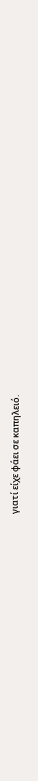γιατί είχε φάει σε καπηλειό.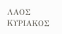ΛΑΟΣ ΚΥΡΙΑΚΟΣ